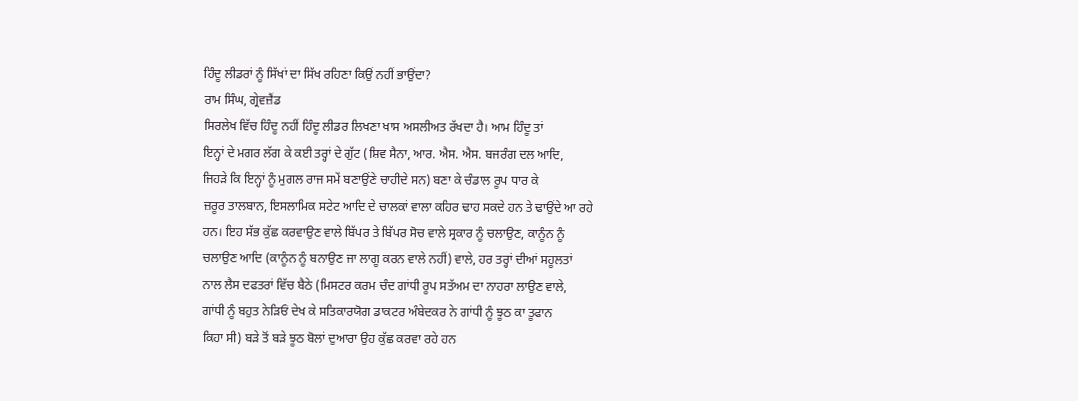ਹਿੰਦੂ ਲੀਡਰਾਂ ਨੂੰ ਸਿੱਖਾਂ ਦਾ ਸਿੱਖ ਰਹਿਣਾ ਕਿਉਂ ਨਹੀਂ ਭਾਉਂਦਾ?
ਰਾਮ ਸਿੰਘ, ਗ੍ਰੇਵਜ਼ੈਂਡ
ਸਿਰਲੇਖ ਵਿੱਚ ਹਿੰਦੂ ਨਹੀਂ ਹਿੰਦੂ ਲੀਡਰ ਲਿਖਣਾ ਖਾਸ ਅਸਲੀਅਤ ਰੱਖਦਾ ਹੈ। ਆਮ ਹਿੰਦੂ ਤਾਂ
ਇਨ੍ਹਾਂ ਦੇ ਮਗਰ ਲੱਗ ਕੇ ਕਈ ਤਰ੍ਹਾਂ ਦੇ ਗੁੱਟ (ਸ਼ਿਵ ਸੈਨਾ, ਆਰ. ਐਸ. ਐਸ. ਬਜਰੰਗ ਦਲ ਆਦਿ,
ਜਿਹੜੇ ਕਿ ਇਨ੍ਹਾਂ ਨੂੰ ਮੁਗਲ ਰਾਜ ਸਮੇਂ ਬਣਾਉਂਣੇ ਚਾਹੀਦੇ ਸਨ) ਬਣਾ ਕੇ ਚੰਡਾਲ ਰੂਪ ਧਾਰ ਕੇ
ਜ਼ਰੂਰ ਤਾਲਬਾਨ, ਇਸਲਾਮਿਕ ਸਟੇਟ ਆਦਿ ਦੇ ਚਾਲਕਾਂ ਵਾਲਾ ਕਹਿਰ ਢਾਹ ਸਕਦੇ ਹਨ ਤੇ ਢਾਉਂਦੇ ਆ ਰਹੇ
ਹਨ। ਇਹ ਸੱਭ ਕੁੱਛ ਕਰਵਾਉਣ ਵਾਲੇ ਬਿੱਪਰ ਤੇ ਬਿੱਪਰ ਸੋਚ ਵਾਲੇ ਸ੍ਰਕਾਰ ਨੂੰ ਚਲਾਉਣ, ਕਾਨੂੰਨ ਨੂੰ
ਚਲਾਉਣ ਆਦਿ (ਕਾਨੂੰਨ ਨੂੰ ਬਨਾਉਣ ਜਾ ਲਾਗੂ ਕਰਨ ਵਾਲੇ ਨਹੀਂ) ਵਾਲੇ, ਹਰ ਤਰ੍ਹਾਂ ਦੀਆਂ ਸਹੂਲਤਾਂ
ਨਾਲ ਲੈਸ ਦਫਤਰਾਂ ਵਿੱਚ ਬੈਠੇ (ਮਿਸਟਰ ਕਰਮ ਚੰਦ ਗਾਂਧੀ ਰੂਪ ਸਤੱਅਮ ਦਾ ਨਾਹਰਾ ਲਾਉਣ ਵਾਲੇ,
ਗਾਂਧੀ ਨੂੰ ਬਹੁਤ ਨੇੜਿਓਂ ਦੇਖ ਕੇ ਸਤਿਕਾਰਯੋਗ ਡਾਕਟਰ ਅੰਬੇਦਕਰ ਨੇ ਗਾਂਧੀ ਨੂੰ ਝੂਠ ਕਾ ਤੂਫਾਨ
ਕਿਹਾ ਸੀ) ਬੜੇ ਤੋਂ ਬੜੇ ਝੂਠ ਬੋਲਾਂ ਦੁਆਰਾ ਉਹ ਕੁੱਛ ਕਰਵਾ ਰਹੇ ਹਨ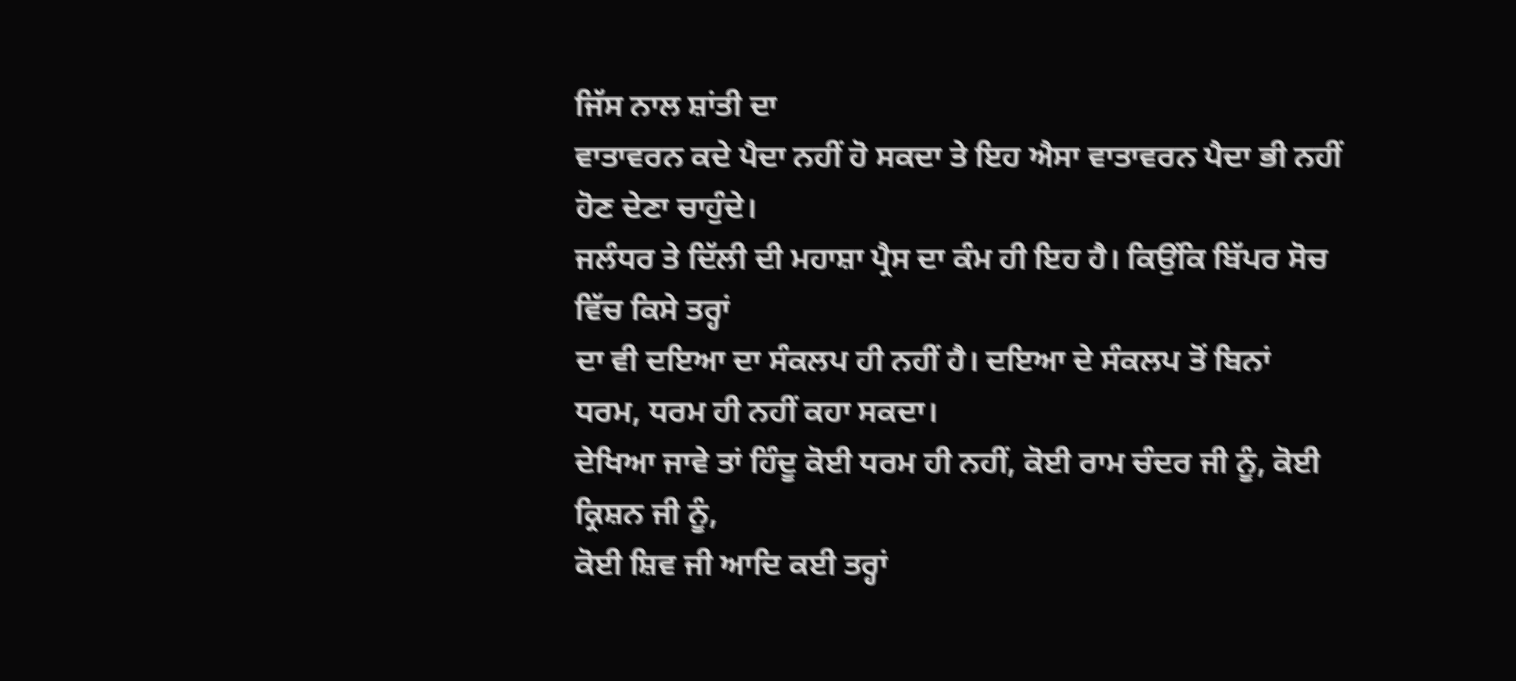ਜਿੱਸ ਨਾਲ ਸ਼ਾਂਤੀ ਦਾ
ਵਾਤਾਵਰਨ ਕਦੇ ਪੈਦਾ ਨਹੀਂ ਹੋ ਸਕਦਾ ਤੇ ਇਹ ਐਸਾ ਵਾਤਾਵਰਨ ਪੈਦਾ ਭੀ ਨਹੀਂ ਹੋਣ ਦੇਣਾ ਚਾਹੁੰਦੇ।
ਜਲੰਧਰ ਤੇ ਦਿੱਲੀ ਦੀ ਮਹਾਸ਼ਾ ਪ੍ਰੈਸ ਦਾ ਕੰਮ ਹੀ ਇਹ ਹੈ। ਕਿਉਂਕਿ ਬਿੱਪਰ ਸੋਚ ਵਿੱਚ ਕਿਸੇ ਤਰ੍ਹਾਂ
ਦਾ ਵੀ ਦਇਆ ਦਾ ਸੰਕਲਪ ਹੀ ਨਹੀਂ ਹੈ। ਦਇਆ ਦੇ ਸੰਕਲਪ ਤੋਂ ਬਿਨਾਂ ਧਰਮ, ਧਰਮ ਹੀ ਨਹੀਂ ਕਹਾ ਸਕਦਾ।
ਦੇਖਿਆ ਜਾਵੇ ਤਾਂ ਹਿੰਦੂ ਕੋਈ ਧਰਮ ਹੀ ਨਹੀਂ, ਕੋਈ ਰਾਮ ਚੰਦਰ ਜੀ ਨੂੰ, ਕੋਈ ਕ੍ਰਿਸ਼ਨ ਜੀ ਨੂੰ,
ਕੋਈ ਸ਼ਿਵ ਜੀ ਆਦਿ ਕਈ ਤਰ੍ਹਾਂ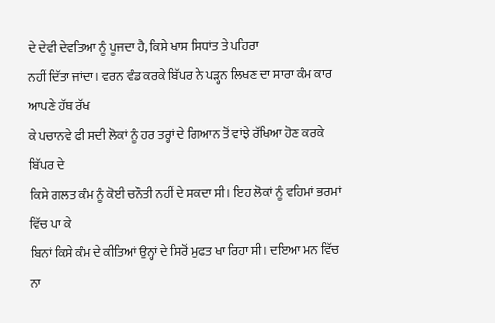ਦੇ ਦੇਵੀ ਦੇਵਤਿਆ ਨੂੰ ਪੂਜਦਾ ਹੈ, ਕਿਸੇ ਖਾਸ ਸਿਧਾਂਤ ਤੇ ਪਹਿਰਾ
ਨਹੀਂ ਦਿੱਤਾ ਜਾਂਦਾ। ਵਰਨ ਵੰਡ ਕਰਕੇ ਬਿੱਪਰ ਨੇ ਪੜ੍ਹਨ ਲਿਖਣ ਦਾ ਸਾਰਾ ਕੰਮ ਕਾਰ ਆਪਣੇ ਹੱਥ ਰੱਖ
ਕੇ ਪਚਾਨਵੇ ਫੀ ਸਦੀ ਲੋਕਾਂ ਨੂੰ ਹਰ ਤਰ੍ਹਾਂ ਦੇ ਗਿਆਨ ਤੋਂ ਵਾਂਝੇ ਰੱਖਿਆ ਹੋਣ ਕਰਕੇ ਬਿੱਪਰ ਦੇ
ਕਿਸੇ ਗਲਤ ਕੰਮ ਨੂੰ ਕੋਈ ਚਨੌਤੀ ਨਹੀਂ ਦੇ ਸਕਦਾ ਸੀ। ਇਹ ਲੋਕਾਂ ਨੂੰ ਵਹਿਮਾਂ ਭਰਮਾਂ ਵਿੱਚ ਪਾ ਕੇ
ਬਿਨਾਂ ਕਿਸੇ ਕੰਮ ਦੇ ਕੀਤਿਆਂ ਉਨ੍ਹਾਂ ਦੇ ਸਿਰੋਂ ਮੁਫਤ ਖਾ ਰਿਹਾ ਸੀ। ਦਇਆ ਮਨ ਵਿੱਚ ਨਾ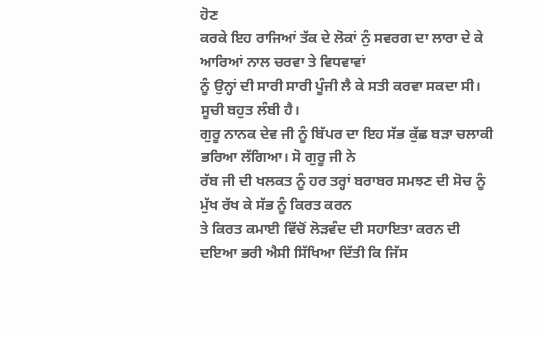ਹੋਣ
ਕਰਕੇ ਇਹ ਰਾਜਿਆਂ ਤੱਕ ਦੇ ਲੋਕਾਂ ਨੁੰ ਸਵਰਗ ਦਾ ਲਾਰਾ ਦੇ ਕੇ ਆਰਿਆਂ ਨਾਲ ਚਰਵਾ ਤੇ ਵਿਧਵਾਵਾਂ
ਨੂੰ ਉਨ੍ਹਾਂ ਦੀ ਸਾਰੀ ਸਾਰੀ ਪੂੰਜੀ ਲੈ ਕੇ ਸਤੀ ਕਰਵਾ ਸਕਦਾ ਸੀ। ਸੂਚੀ ਬਹੁਤ ਲੰਬੀ ਹੈ।
ਗੁਰੂ ਨਾਨਕ ਦੇਵ ਜੀ ਨੂੰ ਬਿੱਪਰ ਦਾ ਇਹ ਸੱਭ ਕੁੱਛ ਬੜਾ ਚਲਾਕੀ ਭਰਿਆ ਲੱਗਿਆ। ਸੋ ਗੁਰੂ ਜੀ ਨੇ
ਰੱਬ ਜੀ ਦੀ ਖਲਕਤ ਨੂੰ ਹਰ ਤਰ੍ਹਾਂ ਬਰਾਬਰ ਸਮਝਣ ਦੀ ਸੋਚ ਨੂੰ ਮੁੱਖ ਰੱਖ ਕੇ ਸੱਭ ਨੂੰ ਕਿਰਤ ਕਰਨ
ਤੇ ਕਿਰਤ ਕਮਾਈ ਵਿੱਚੋਂ ਲੋੜਵੰਦ ਦੀ ਸਹਾਇਤਾ ਕਰਨ ਦੀ ਦਇਆ ਭਰੀ ਐਸੀ ਸਿੱਖਿਆ ਦਿੱਤੀ ਕਿ ਜਿੱਸ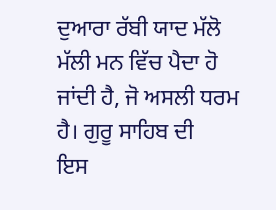ਦੁਆਰਾ ਰੱਬੀ ਯਾਦ ਮੱਲੋ ਮੱਲੀ ਮਨ ਵਿੱਚ ਪੈਦਾ ਹੋ ਜਾਂਦੀ ਹੈ, ਜੋ ਅਸਲੀ ਧਰਮ ਹੈ। ਗੁਰੂ ਸਾਹਿਬ ਦੀ
ਇਸ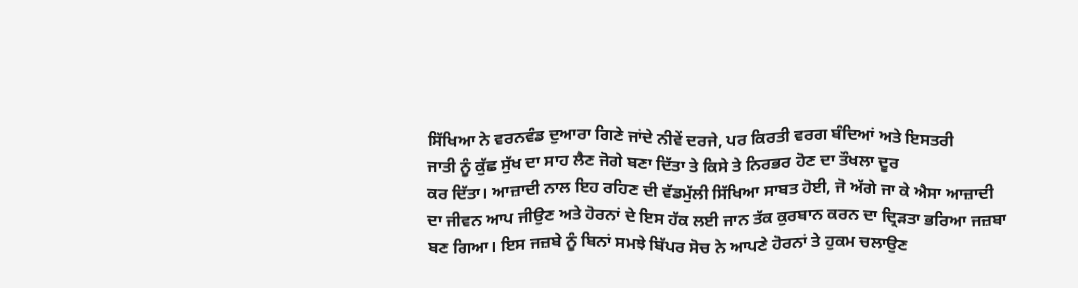ਸਿੱਖਿਆ ਨੇ ਵਰਨਵੰਡ ਦੁਆਰਾ ਗਿਣੇ ਜਾਂਦੇ ਨੀਵੇਂ ਦਰਜੇ, ਪਰ ਕਿਰਤੀ ਵਰਗ ਬੰਦਿਆਂ ਅਤੇ ਇਸਤਰੀ
ਜਾਤੀ ਨੂੰ ਕੁੱਛ ਸੁੱਖ ਦਾ ਸਾਹ ਲੈਣ ਜੋਗੇ ਬਣਾ ਦਿੱਤਾ ਤੇ ਕਿਸੇ ਤੇ ਨਿਰਭਰ ਹੋਣ ਦਾ ਤੌਖਲਾ ਦੂਰ
ਕਰ ਦਿੱਤਾ। ਆਜ਼ਾਦੀ ਨਾਲ ਇਹ ਰਹਿਣ ਦੀ ਵੱਡਮੁੱਲੀ ਸਿੱਖਿਆ ਸਾਬਤ ਹੋਈ, ਜੋ ਅੱਗੇ ਜਾ ਕੇ ਐਸਾ ਆਜ਼ਾਦੀ
ਦਾ ਜੀਵਨ ਆਪ ਜੀਉਣ ਅਤੇ ਹੋਰਨਾਂ ਦੇ ਇਸ ਹੱਕ ਲਈ ਜਾਨ ਤੱਕ ਕੁਰਬਾਨ ਕਰਨ ਦਾ ਦ੍ਰਿੜਤਾ ਭਰਿਆ ਜਜ਼ਬਾ
ਬਣ ਗਿਆ। ਇਸ ਜਜ਼ਬੇ ਨੂੰ ਬਿਨਾਂ ਸਮਝੇ ਬਿੱਪਰ ਸੋਚ ਨੇ ਆਪਣੇ ਹੋਰਨਾਂ ਤੇ ਹੁਕਮ ਚਲਾਉਣ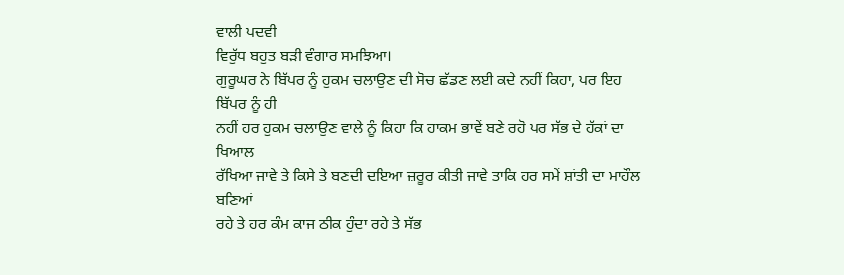ਵਾਲੀ ਪਦਵੀ
ਵਿਰੁੱਧ ਬਹੁਤ ਬੜੀ ਵੰਗਾਰ ਸਮਝਿਆ।
ਗੁਰੂਘਰ ਨੇ ਬਿੱਪਰ ਨੂੰ ਹੁਕਮ ਚਲਾਉਣ ਦੀ ਸੋਚ ਛੱਡਣ ਲਈ ਕਦੇ ਨਹੀਂ ਕਿਹਾ, ਪਰ ਇਹ ਬਿੱਪਰ ਨੂੰ ਹੀ
ਨਹੀਂ ਹਰ ਹੁਕਮ ਚਲਾਉਣ ਵਾਲੇ ਨੂੰ ਕਿਹਾ ਕਿ ਹਾਕਮ ਭਾਵੇਂ ਬਣੇ ਰਹੋ ਪਰ ਸੱਭ ਦੇ ਹੱਕਾਂ ਦਾ ਖਿਆਲ
ਰੱਖਿਆ ਜਾਵੇ ਤੇ ਕਿਸੇ ਤੇ ਬਣਦੀ ਦਇਆ ਜ਼ਰੂਰ ਕੀਤੀ ਜਾਵੇ ਤਾਕਿ ਹਰ ਸਮੇਂ ਸ਼ਾਂਤੀ ਦਾ ਮਾਹੌਲ ਬਣਿਆਂ
ਰਹੇ ਤੇ ਹਰ ਕੰਮ ਕਾਜ ਠੀਕ ਹੁੰਦਾ ਰਹੇ ਤੇ ਸੱਭ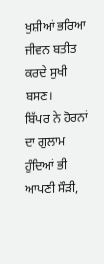ਖੁਸ਼ੀਆਂ ਭਰਿਆ ਜੀਵਨ ਬਤੀਤ ਕਰਦੇ ਸੁਖੀ ਬਸਣ।
ਬਿੱਪਰ ਨੇ ਹੋਰਨਾਂ ਦਾ ਗੁਲਾਮ ਹੁੰਦਿਆਂ ਭੀ ਆਪਣੀ ਸੌੜੀ,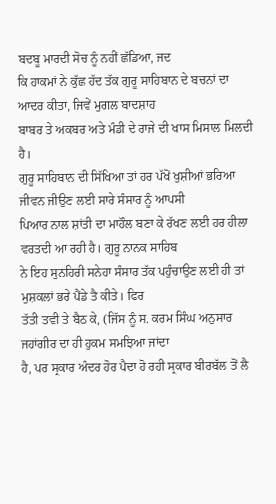ਬਦਬੂ ਮਾਰਦੀ ਸੋਚ ਨੂੰ ਨਹੀਂ ਛੱਡਿਆ, ਜਦ
ਕਿ ਹਾਕਮਾਂ ਨੇ ਕੁੱਛ ਹੱਦ ਤੱਕ ਗੁਰੂ ਸਾਹਿਬਾਨ ਦੇ ਬਚਨਾਂ ਦਾ ਆਦਰ ਕੀਤਾ, ਜਿਵੇਂ ਮੁਗਲ ਬਾਦਸ਼ਾਹ
ਬਾਬਰ ਤੇ ਅਕਬਰ ਅਤੇ ਮੰਡੀ ਦੇ ਰਾਜੇ ਦੀ ਖਾਸ ਮਿਸਾਲ ਮਿਲਦੀ ਹੈ।
ਗੁਰੂ ਸਾਹਿਬਾਨ ਦੀ ਸਿੱਖਿਆ ਤਾਂ ਹਰ ਪੱਖੋਂ ਖੁਸ਼ੀਆਂ ਭਰਿਆ ਜੀਵਨ ਜੀਉਣ ਲਈ ਸਾਰੇ ਸੰਸਾਰ ਨੂੰ ਆਪਸੀ
ਪਿਆਰ ਨਾਲ ਸ਼ਾਂਤੀ ਦਾ ਮਾਹੌਲ ਬਣਾ ਕੇ ਰੱਖਣ ਲਈ ਹਰ ਹੀਲਾ ਵਰਤਦੀ ਆ ਰਹੀ ਹੈ। ਗੁਰੂ ਨਾਨਕ ਸਾਹਿਬ
ਨੇ ਇਹ ਸੁਨਹਿਰੀ ਸਨੇਹਾ ਸੰਸਾਰ ਤੱਕ ਪਹੁੰਚਾਉਣ ਲਈ ਹੀ ਤਾਂ ਮੁਸ਼ਕਲਾਂ ਭਰੇ ਪੈਂਡੇ ਤੈ ਕੀਤੇ। ਫਿਰ
ਤੱਤੀ ਤਵੀ ਤੇ ਬੈਠ ਕੇ, (ਜਿੱਸ ਨੂੰ ਸ. ਕਰਮ ਸਿੰਘ ਅਨੁਸਾਰ ਜਹਾਂਗੀਰ ਦਾ ਹੀ ਹੁਕਮ ਸਮਝਿਆ ਜਾਂਦਾ
ਹੈ, ਪਰ ਸ੍ਰਕਾਰ ਅੰਦਰ ਹੋਰ ਪੈਦਾ ਹੋ ਰਹੀ ਸ੍ਰਕਾਰ ਬੀਰਬੱਲ ਤੋਂ ਲੈ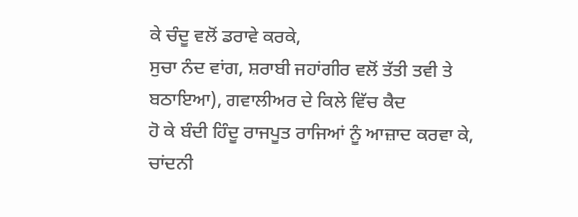ਕੇ ਚੰਦੂ ਵਲੋਂ ਡਰਾਵੇ ਕਰਕੇ,
ਸੁਚਾ ਨੰਦ ਵਾਂਗ, ਸ਼ਰਾਬੀ ਜਹਾਂਗੀਰ ਵਲੋਂ ਤੱਤੀ ਤਵੀ ਤੇ ਬਠਾਇਆ), ਗਵਾਲੀਅਰ ਦੇ ਕਿਲੇ ਵਿੱਚ ਕੈਦ
ਹੋ ਕੇ ਬੰਦੀ ਹਿੰਦੂ ਰਾਜਪੂਤ ਰਾਜਿਆਂ ਨੂੰ ਆਜ਼ਾਦ ਕਰਵਾ ਕੇ, ਚਾਂਦਨੀ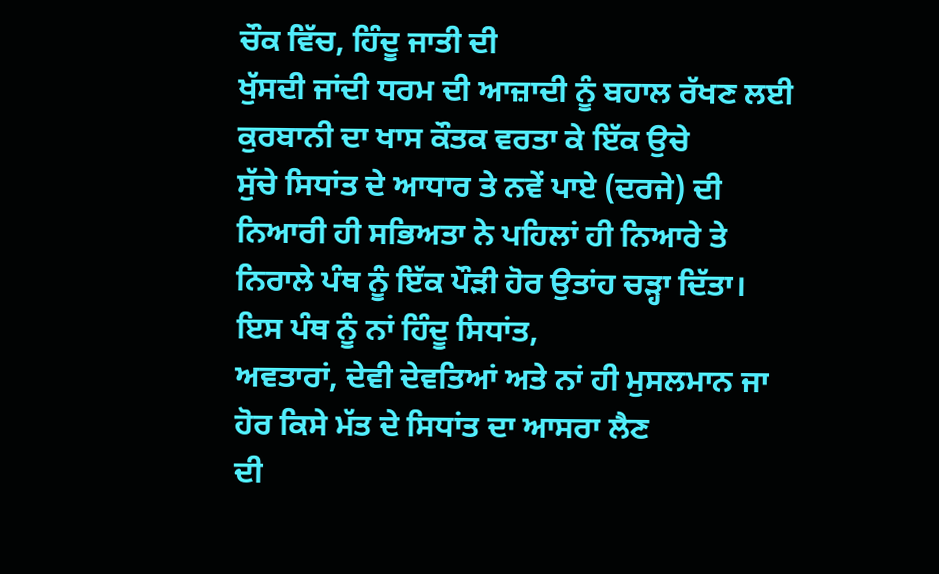ਚੌਕ ਵਿੱਚ, ਹਿੰਦੂ ਜਾਤੀ ਦੀ
ਖੁੱਸਦੀ ਜਾਂਦੀ ਧਰਮ ਦੀ ਆਜ਼ਾਦੀ ਨੂੰ ਬਹਾਲ ਰੱਖਣ ਲਈ ਕੁਰਬਾਨੀ ਦਾ ਖਾਸ ਕੌਤਕ ਵਰਤਾ ਕੇ ਇੱਕ ਉਚੇ
ਸੁੱਚੇ ਸਿਧਾਂਤ ਦੇ ਆਧਾਰ ਤੇ ਨਵੇਂ ਪਾਏ (ਦਰਜੇ) ਦੀ ਨਿਆਰੀ ਹੀ ਸਭਿਅਤਾ ਨੇ ਪਹਿਲਾਂ ਹੀ ਨਿਆਰੇ ਤੇ
ਨਿਰਾਲੇ ਪੰਥ ਨੂੰ ਇੱਕ ਪੌੜੀ ਹੋਰ ਉਤਾਂਹ ਚੜ੍ਹਾ ਦਿੱਤਾ। ਇਸ ਪੰਥ ਨੂੰ ਨਾਂ ਹਿੰਦੂ ਸਿਧਾਂਤ,
ਅਵਤਾਰਾਂ, ਦੇਵੀ ਦੇਵਤਿਆਂ ਅਤੇ ਨਾਂ ਹੀ ਮੁਸਲਮਾਨ ਜਾ ਹੋਰ ਕਿਸੇ ਮੱਤ ਦੇ ਸਿਧਾਂਤ ਦਾ ਆਸਰਾ ਲੈਣ
ਦੀ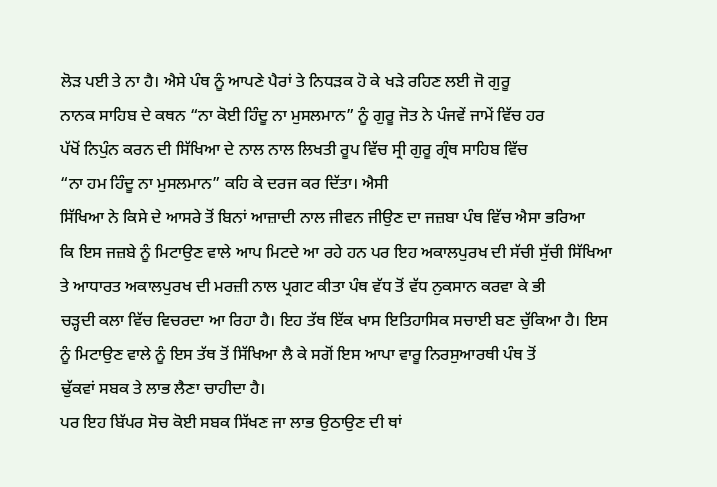ਲੋੜ ਪਈ ਤੇ ਨਾ ਹੈ। ਐਸੇ ਪੰਥ ਨੂੰ ਆਪਣੇ ਪੈਰਾਂ ਤੇ ਨਿਧੜਕ ਹੋ ਕੇ ਖੜੇ ਰਹਿਣ ਲਈ ਜੋ ਗੁਰੂ
ਨਾਨਕ ਸਾਹਿਬ ਦੇ ਕਥਨ “ਨਾ ਕੋਈ ਹਿੰਦੂ ਨਾ ਮੁਸਲਮਾਨ” ਨੂੰ ਗੁਰੂ ਜੋਤ ਨੇ ਪੰਜਵੇਂ ਜਾਮੇਂ ਵਿੱਚ ਹਰ
ਪੱਖੋਂ ਨਿਪੁੰਨ ਕਰਨ ਦੀ ਸਿੱਖਿਆ ਦੇ ਨਾਲ ਨਾਲ ਲਿਖਤੀ ਰੂਪ ਵਿੱਚ ਸ੍ਰੀ ਗੁਰੂ ਗ੍ਰੰਥ ਸਾਹਿਬ ਵਿੱਚ
“ਨਾ ਹਮ ਹਿੰਦੂ ਨਾ ਮੁਸਲਮਾਨ” ਕਹਿ ਕੇ ਦਰਜ ਕਰ ਦਿੱਤਾ। ਐਸੀ
ਸਿੱਖਿਆ ਨੇ ਕਿਸੇ ਦੇ ਆਸਰੇ ਤੋਂ ਬਿਨਾਂ ਆਜ਼ਾਦੀ ਨਾਲ ਜੀਵਨ ਜੀਉਣ ਦਾ ਜਜ਼ਬਾ ਪੰਥ ਵਿੱਚ ਐਸਾ ਭਰਿਆ
ਕਿ ਇਸ ਜਜ਼ਬੇ ਨੂੰ ਮਿਟਾਉਣ ਵਾਲੇ ਆਪ ਮਿਟਦੇ ਆ ਰਹੇ ਹਨ ਪਰ ਇਹ ਅਕਾਲਪੁਰਖ ਦੀ ਸੱਚੀ ਸੁੱਚੀ ਸਿੱਖਿਆ
ਤੇ ਆਧਾਰਤ ਅਕਾਲਪੁਰਖ ਦੀ ਮਰਜ਼ੀ ਨਾਲ ਪ੍ਰਗਟ ਕੀਤਾ ਪੰਥ ਵੱਧ ਤੋਂ ਵੱਧ ਨੁਕਸਾਨ ਕਰਵਾ ਕੇ ਭੀ
ਚੜ੍ਹਦੀ ਕਲਾ ਵਿੱਚ ਵਿਚਰਦਾ ਆ ਰਿਹਾ ਹੈ। ਇਹ ਤੱਥ ਇੱਕ ਖਾਸ ਇਤਿਹਾਸਿਕ ਸਚਾਈ ਬਣ ਚੁੱਕਿਆ ਹੈ। ਇਸ
ਨੂੰ ਮਿਟਾਉਣ ਵਾਲੇ ਨੂੰ ਇਸ ਤੱਥ ਤੋਂ ਸਿੱਖਿਆ ਲੈ ਕੇ ਸਗੋਂ ਇਸ ਆਪਾ ਵਾਰੂ ਨਿਰਸੁਆਰਥੀ ਪੰਥ ਤੋਂ
ਢੁੱਕਵਾਂ ਸਬਕ ਤੇ ਲਾਭ ਲੈਣਾ ਚਾਹੀਦਾ ਹੈ।
ਪਰ ਇਹ ਬਿੱਪਰ ਸੋਚ ਕੋਈ ਸਬਕ ਸਿੱਖਣ ਜਾ ਲਾਭ ਉਠਾਉਣ ਦੀ ਥਾਂ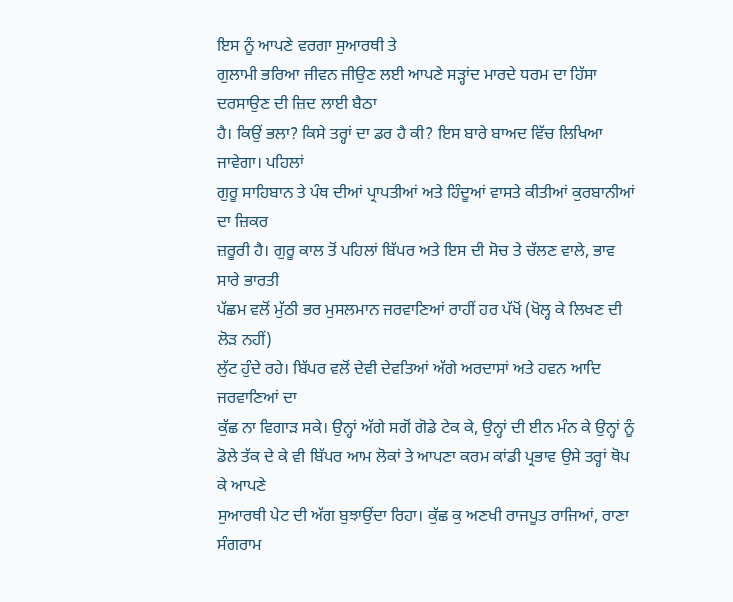ਇਸ ਨੂੰ ਆਪਣੇ ਵਰਗਾ ਸੁਆਰਥੀ ਤੇ
ਗੁਲਾਮੀ ਭਰਿਆ ਜੀਵਨ ਜੀਉਣ ਲਈ ਆਪਣੇ ਸੜ੍ਹਾਂਦ ਮਾਰਦੇ ਧਰਮ ਦਾ ਹਿੱਸਾ ਦਰਸਾਉਣ ਦੀ ਜ਼ਿਦ ਲਾਈ ਬੈਠਾ
ਹੈ। ਕਿਉਂ ਭਲਾ? ਕਿਸੇ ਤਰ੍ਹਾਂ ਦਾ ਡਰ ਹੈ ਕੀ? ਇਸ ਬਾਰੇ ਬਾਅਦ ਵਿੱਚ ਲਿਖਿਆ ਜਾਵੇਗਾ। ਪਹਿਲਾਂ
ਗੁਰੂ ਸਾਹਿਬਾਨ ਤੇ ਪੰਥ ਦੀਆਂ ਪ੍ਰਾਪਤੀਆਂ ਅਤੇ ਹਿੰਦੂਆਂ ਵਾਸਤੇ ਕੀਤੀਆਂ ਕੁਰਬਾਨੀਆਂ ਦਾ ਜ਼ਿਕਰ
ਜ਼ਰੂਰੀ ਹੈ। ਗੁਰੂ ਕਾਲ ਤੋਂ ਪਹਿਲਾਂ ਬਿੱਪਰ ਅਤੇ ਇਸ ਦੀ ਸੋਚ ਤੇ ਚੱਲਣ ਵਾਲੇ, ਭਾਵ ਸਾਰੇ ਭਾਰਤੀ
ਪੱਛਮ ਵਲੋਂ ਮੁੱਠੀ ਭਰ ਮੁਸਲਮਾਨ ਜਰਵਾਣਿਆਂ ਰਾਹੀਂ ਹਰ ਪੱਖੋਂ (ਖੋਲ੍ਹ ਕੇ ਲਿਖਣ ਦੀ ਲੋੜ ਨਹੀਂ)
ਲੁੱਟ ਹੁੰਦੇ ਰਹੇ। ਬਿੱਪਰ ਵਲੋਂ ਦੇਵੀ ਦੇਵਤਿਆਂ ਅੱਗੇ ਅਰਦਾਸਾਂ ਅਤੇ ਹਵਨ ਆਦਿ ਜਰਵਾਣਿਆਂ ਦਾ
ਕੁੱਛ ਨਾ ਵਿਗਾੜ ਸਕੇ। ਉਨ੍ਹਾਂ ਅੱਗੇ ਸਗੋਂ ਗੋਡੇ ਟੇਕ ਕੇ, ਉਨ੍ਹਾਂ ਦੀ ਈਨ ਮੰਨ ਕੇ ਉਨ੍ਹਾਂ ਨੂੰ
ਡੋਲੇ ਤੱਕ ਦੇ ਕੇ ਵੀ ਬਿੱਪਰ ਆਮ ਲੋਕਾਂ ਤੇ ਆਪਣਾ ਕਰਮ ਕਾਂਡੀ ਪ੍ਰਭਾਵ ਉਸੇ ਤਰ੍ਹਾਂ ਥੋਪ ਕੇ ਆਪਣੇ
ਸੁਆਰਥੀ ਪੇਟ ਦੀ ਅੱਗ ਬੁਝਾਉਂਦਾ ਰਿਹਾ। ਕੁੱਛ ਕੁ ਅਣਖੀ ਰਾਜਪੂਤ ਰਾਜਿਆਂ, ਰਾਣਾ ਸੰਗਰਾਮ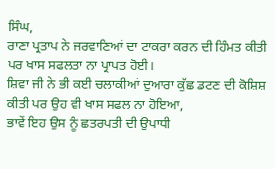ਸਿੰਘ,
ਰਾਣਾ ਪ੍ਰਤਾਪ ਨੇ ਜਰਵਾਣਿਆਂ ਦਾ ਟਾਕਰਾ ਕਰਨ ਦੀ ਹਿੰਮਤ ਕੀਤੀ ਪਰ ਖਾਸ ਸਫਲਤਾ ਨਾ ਪ੍ਰਾਪਤ ਹੋਈ।
ਸ਼ਿਵਾ ਜੀ ਨੇ ਭੀ ਕਈ ਚਲਾਕੀਆਂ ਦੁਆਰਾ ਕੁੱਛ ਡਟਣ ਦੀ ਕੋਸ਼ਿਸ਼ ਕੀਤੀ ਪਰ ਉਹ ਵੀ ਖਾਸ ਸਫਲ ਨਾ ਹੋਇਆ,
ਭਾਵੇਂ ਇਹ ਉਸ ਨੂੰ ਛਤਰਪਤੀ ਦੀ ਉਪਾਧੀ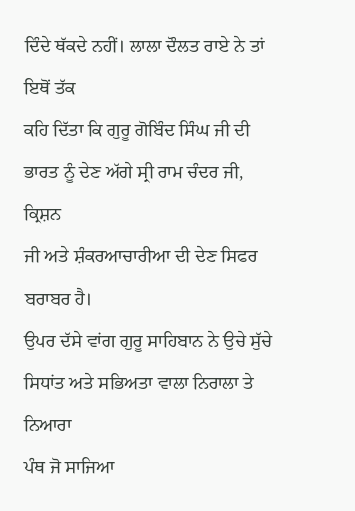ਦਿੰਦੇ ਥੱਕਦੇ ਨਹੀਂ। ਲਾਲਾ ਦੌਲਤ ਰਾਏ ਨੇ ਤਾਂ ਇਥੋਂ ਤੱਕ
ਕਹਿ ਦਿੱਤਾ ਕਿ ਗੁਰੂ ਗੋਬਿੰਦ ਸਿੰਘ ਜੀ ਦੀ ਭਾਰਤ ਨੂੰ ਦੇਣ ਅੱਗੇ ਸ੍ਰੀ ਰਾਮ ਚੰਦਰ ਜੀ, ਕ੍ਰਿਸ਼ਨ
ਜੀ ਅਤੇ ਸ਼ੰਕਰਆਚਾਰੀਆ ਦੀ ਦੇਣ ਸਿਫਰ ਬਰਾਬਰ ਹੈ।
ਉਪਰ ਦੱਸੇ ਵਾਂਗ ਗੁਰੂ ਸਾਹਿਬਾਨ ਨੇ ਉਚੇ ਸੁੱਚੇ ਸਿਧਾਂਤ ਅਤੇ ਸਭਿਅਤਾ ਵਾਲਾ ਨਿਰਾਲਾ ਤੇ ਨਿਆਰਾ
ਪੰਥ ਜੋ ਸਾਜਿਆ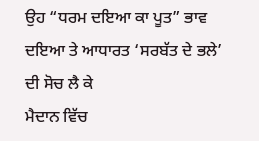ਉਹ “ਧਰਮ ਦਇਆ ਕਾ ਪੂਤ” ਭਾਵ ਦਇਆ ਤੇ ਆਧਾਰਤ ‘ਸਰਬੱਤ ਦੇ ਭਲੇ’ ਦੀ ਸੋਚ ਲੈ ਕੇ
ਮੈਦਾਨ ਵਿੱਚ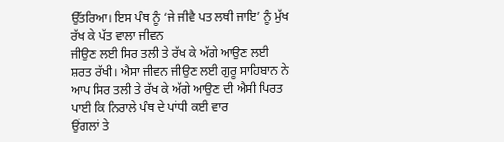ਉੱਤਰਿਆ। ਇਸ ਪੰਥ ਨੂੰ ‘ਜੇ ਜੀਵੈ ਪਤ ਲਥੀ ਜਾਇ’ ਨੂੰ ਮੁੱਖ ਰੱਖ ਕੇ ਪੱਤ ਵਾਲਾ ਜੀਵਨ
ਜੀਉਣ ਲਈ ਸਿਰ ਤਲੀ ਤੇ ਰੱਖ ਕੇ ਅੱਗੇ ਆਉਣ ਲਈ ਸ਼ਰਤ ਰੱਖੀ। ਐਸਾ ਜੀਵਨ ਜੀਉਣ ਲਈ ਗੁਰੂ ਸਾਹਿਬਾਨ ਨੇ
ਆਪ ਸਿਰ ਤਲੀ ਤੇ ਰੱਖ ਕੇ ਅੱਗੇ ਆਉਣ ਦੀ ਐਸੀ ਪਿਰਤ ਪਾਈ ਕਿ ਨਿਰਾਲੇ ਪੰਥ ਦੇ ਪਾਂਧੀ ਕਈ ਵਾਰ
ਉਂਗਲਾਂ ਤੇ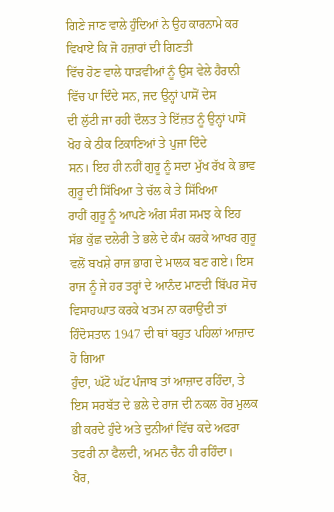ਗਿਣੇ ਜਾਣ ਵਾਲੇ ਹੁੰਦਿਆਂ ਨੇ ਉਹ ਕਾਰਨਾਮੇ ਕਰ ਵਿਖਾਏ ਕਿ ਜੋ ਹਜ਼ਾਰਾਂ ਦੀ ਗਿਣਤੀ
ਵਿੱਚ ਹੋਣ ਵਾਲੇ ਧਾੜਵੀਆਂ ਨੂੰ ਉਸ ਵੇਲੇ ਹੈਰਾਨੀ ਵਿੱਚ ਪਾ ਦਿੰਦੇ ਸਨ, ਜਦ ਉਨ੍ਹਾਂ ਪਾਸੋਂ ਦੇਸ
ਦੀ ਲੁੱਟੀ ਜਾ ਰਹੀ ਦੌਲਤ ਤੇ ਇੱਜ਼ਤ ਨੂੰ ਉਨ੍ਹਾਂ ਪਾਸੋਂ ਖੋਹ ਕੇ ਠੀਕ ਟਿਕਾਣਿਆਂ ਤੇ ਪੁਜਾ ਦਿੰਦੇ
ਸਨ। ਇਹ ਹੀ ਨਹੀਂ ਗੁਰੂ ਨੂੰ ਸਦਾ ਮੁੱਖ ਰੱਖ ਕੇ ਭਾਵ ਗੁਰੂ ਦੀ ਸਿੱਖਿਆ ਤੇ ਚੱਲ ਕੇ ਤੇ ਸਿੱਖਿਆ
ਰਾਹੀਂ ਗੁਰੂ ਨੂੰ ਆਪਣੇ ਅੰਗ ਸੰਗ ਸਮਝ ਕੇ ਇਹ ਸੱਭ ਕੁੱਛ ਦਲੇਰੀ ਤੇ ਭਲੇ ਦੇ ਕੰਮ ਕਰਕੇ ਆਖਰ ਗੁਰੂ
ਵਲੋਂ ਬਖਸ਼ੇ ਰਾਜ ਭਾਗ ਦੇ ਮਾਲਕ ਬਣ ਗਏ। ਇਸ ਰਾਜ ਨੂੰ ਜੇ ਹਰ ਤਰ੍ਹਾਂ ਦੇ ਆਨੰਦ ਮਾਣਦੀ ਬਿੱਪਰ ਸੋਚ
ਵਿਸਾਹਘਾਤ ਕਰਕੇ ਖਤਮ ਨਾ ਕਰਾਉਂਦੀ ਤਾਂ ਹਿੰਦੋਸਤਾਨ 1947 ਦੀ ਥਾਂ ਬਹੁਤ ਪਹਿਲਾਂ ਆਜ਼ਾਦ ਹੋ ਗਿਆ
ਹੁੰਦਾ, ਘੱਟੋ ਘੱਟ ਪੰਜਾਬ ਤਾਂ ਆਜ਼ਾਦ ਰਹਿੰਦਾ, ਤੇ ਇਸ ਸਰਬੱਤ ਦੇ ਭਲੇ ਦੇ ਰਾਜ ਦੀ ਨਕਲ ਹੋਰ ਮੁਲਕ
ਭੀ ਕਰਦੇ ਹੁੰਦੇ ਅਤੇ ਦੁਨੀਆਂ ਵਿੱਚ ਕਦੇ ਅਫਰਾ ਤਫਰੀ ਨਾ ਫੈਲਦੀ, ਅਮਨ ਚੈਨ ਹੀ ਰਹਿੰਦਾ।
ਖੈਰ,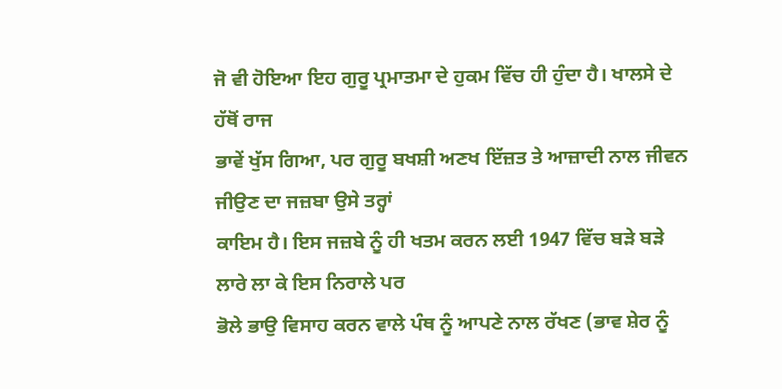ਜੋ ਵੀ ਹੋਇਆ ਇਹ ਗੁਰੂ ਪ੍ਰਮਾਤਮਾ ਦੇ ਹੁਕਮ ਵਿੱਚ ਹੀ ਹੁੰਦਾ ਹੈ। ਖਾਲਸੇ ਦੇ ਹੱਥੋਂ ਰਾਜ
ਭਾਵੇਂ ਖੁੱਸ ਗਿਆ, ਪਰ ਗੁਰੂ ਬਖਸ਼ੀ ਅਣਖ ਇੱਜ਼ਤ ਤੇ ਆਜ਼ਾਦੀ ਨਾਲ ਜੀਵਨ ਜੀਉਣ ਦਾ ਜਜ਼ਬਾ ਉਸੇ ਤਰ੍ਹਾਂ
ਕਾਇਮ ਹੈ। ਇਸ ਜਜ਼ਬੇ ਨੂੰ ਹੀ ਖਤਮ ਕਰਨ ਲਈ 1947 ਵਿੱਚ ਬੜੇ ਬੜੇ ਲਾਰੇ ਲਾ ਕੇ ਇਸ ਨਿਰਾਲੇ ਪਰ
ਭੋਲੇ ਭਾਉ ਵਿਸਾਹ ਕਰਨ ਵਾਲੇ ਪੰਥ ਨੂੰ ਆਪਣੇ ਨਾਲ ਰੱਖਣ (ਭਾਵ ਸ਼ੇਰ ਨੂੰ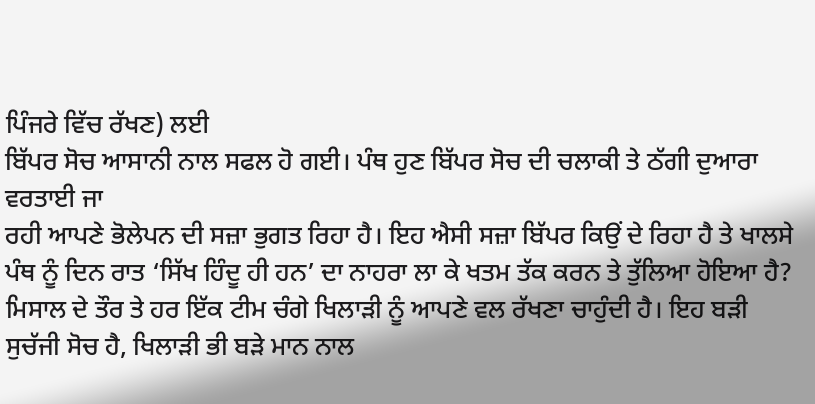ਪਿੰਜਰੇ ਵਿੱਚ ਰੱਖਣ) ਲਈ
ਬਿੱਪਰ ਸੋਚ ਆਸਾਨੀ ਨਾਲ ਸਫਲ ਹੋ ਗਈ। ਪੰਥ ਹੁਣ ਬਿੱਪਰ ਸੋਚ ਦੀ ਚਲਾਕੀ ਤੇ ਠੱਗੀ ਦੁਆਰਾ ਵਰਤਾਈ ਜਾ
ਰਹੀ ਆਪਣੇ ਭੋਲੇਪਨ ਦੀ ਸਜ਼ਾ ਭੁਗਤ ਰਿਹਾ ਹੈ। ਇਹ ਐਸੀ ਸਜ਼ਾ ਬਿੱਪਰ ਕਿਉਂ ਦੇ ਰਿਹਾ ਹੈ ਤੇ ਖਾਲਸੇ
ਪੰਥ ਨੂੰ ਦਿਨ ਰਾਤ ‘ਸਿੱਖ ਹਿੰਦੂ ਹੀ ਹਨ’ ਦਾ ਨਾਹਰਾ ਲਾ ਕੇ ਖਤਮ ਤੱਕ ਕਰਨ ਤੇ ਤੁੱਲਿਆ ਹੋਇਆ ਹੈ?
ਮਿਸਾਲ ਦੇ ਤੌਰ ਤੇ ਹਰ ਇੱਕ ਟੀਮ ਚੰਗੇ ਖਿਲਾੜੀ ਨੂੰ ਆਪਣੇ ਵਲ ਰੱਖਣਾ ਚਾਹੁੰਦੀ ਹੈ। ਇਹ ਬੜੀ
ਸੁਚੱਜੀ ਸੋਚ ਹੈ, ਖਿਲਾੜੀ ਭੀ ਬੜੇ ਮਾਨ ਨਾਲ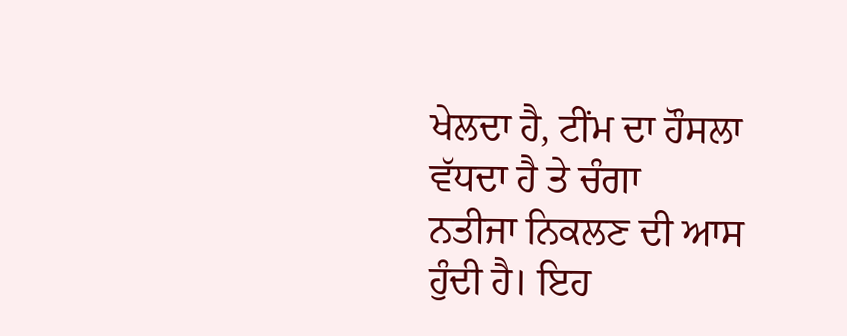ਖੇਲਦਾ ਹੈ, ਟੀਂਮ ਦਾ ਹੌਸਲਾ ਵੱਧਦਾ ਹੈ ਤੇ ਚੰਗਾ
ਨਤੀਜਾ ਨਿਕਲਣ ਦੀ ਆਸ ਹੁੰਦੀ ਹੈ। ਇਹ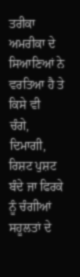ਤਰੀਕਾ ਅਮਰੀਕਾ ਦੇ ਸਿਆਣਿਆਂ ਨੇ ਵਰਤਿਆ ਹੈ ਤੇ ਕਿਸੇ ਵੀ
ਚੰਗੇ, ਦਿਮਾਗੀ, ਰਿਸ਼ਟ ਪੁਸ਼ਟ ਬੰਦੇ ਜਾ ਫਿਰਕੇ ਨੂੰ ਚੰਗੀਆਂ ਸਹੂਲਤਾਂ ਦੇ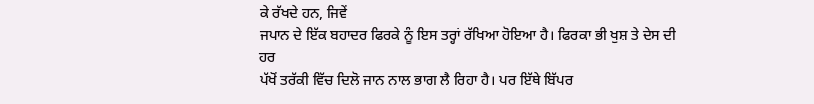ਕੇ ਰੱਖਦੇ ਹਨ, ਜਿਵੇਂ
ਜਪਾਨ ਦੇ ਇੱਕ ਬਹਾਦਰ ਫਿਰਕੇ ਨੂੰ ਇਸ ਤਰ੍ਹਾਂ ਰੱਖਿਆ ਹੋਇਆ ਹੈ। ਫਿਰਕਾ ਭੀ ਖੁਸ਼ ਤੇ ਦੇਸ ਦੀ ਹਰ
ਪੱਖੋਂ ਤਰੱਕੀ ਵਿੱਚ ਦਿਲੋ ਜਾਨ ਨਾਲ ਭਾਗ ਲੈ ਰਿਹਾ ਹੈ। ਪਰ ਇੱਥੇ ਬਿੱਪਰ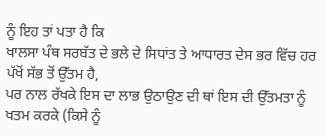ਨੂੰ ਇਹ ਤਾਂ ਪਤਾ ਹੈ ਕਿ
ਖਾਲਸਾ ਪੰਥ ਸਰਬੱਤ ਦੇ ਭਲੇ ਦੇ ਸਿਧਾਂਤ ਤੇ ਆਧਾਰਤ ਦੇਸ ਭਰ ਵਿੱਚ ਹਰ ਪੱਖੋਂ ਸੱਭ ਤੋਂ ਉੱਤਮ ਹੈ,
ਪਰ ਨਾਲ ਰੱਖਕੇ ਇਸ ਦਾ ਲਾਭ ਉਠਾਉਣ ਦੀ ਥਾਂ ਇਸ ਦੀ ਉੱਤਮਤਾ ਨੂੰ ਖਤਮ ਕਰਕੇ (ਕਿਸੇ ਨੂੰ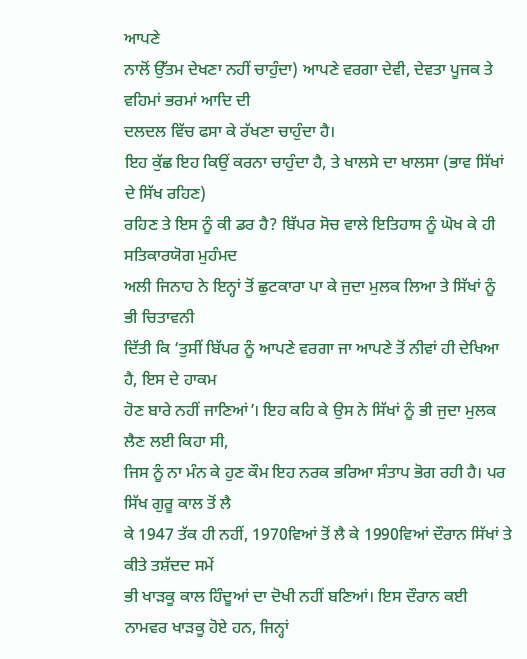ਆਪਣੇ
ਨਾਲੋਂ ਉੱਤਮ ਦੇਖਣਾ ਨਹੀਂ ਚਾਹੁੰਦਾ) ਆਪਣੇ ਵਰਗਾ ਦੇਵੀ, ਦੇਵਤਾ ਪੂਜਕ ਤੇ ਵਹਿਮਾਂ ਭਰਮਾਂ ਆਦਿ ਦੀ
ਦਲਦਲ ਵਿੱਚ ਫਸਾ ਕੇ ਰੱਖਣਾ ਚਾਹੁੰਦਾ ਹੈ।
ਇਹ ਕੁੱਛ ਇਹ ਕਿਉਂ ਕਰਨਾ ਚਾਹੁੰਦਾ ਹੈ, ਤੇ ਖਾਲਸੇ ਦਾ ਖਾਲਸਾ (ਭਾਵ ਸਿੱਖਾਂ ਦੇ ਸਿੱਖ ਰਹਿਣ)
ਰਹਿਣ ਤੇ ਇਸ ਨੂੰ ਕੀ ਡਰ ਹੈ? ਬਿੱਪਰ ਸੋਚ ਵਾਲੇ ਇਤਿਹਾਸ ਨੂੰ ਘੋਖ ਕੇ ਹੀ ਸਤਿਕਾਰਯੋਗ ਮੁਹੰਮਦ
ਅਲੀ ਜਿਨਾਹ ਨੇ ਇਨ੍ਹਾਂ ਤੋਂ ਛੁਟਕਾਰਾ ਪਾ ਕੇ ਜੁਦਾ ਮੁਲਕ ਲਿਆ ਤੇ ਸਿੱਖਾਂ ਨੂੰ ਭੀ ਚਿਤਾਵਨੀ
ਦਿੱਤੀ ਕਿ ‘ਤੁਸੀਂ ਬਿੱਪਰ ਨੂੰ ਆਪਣੇ ਵਰਗਾ ਜਾ ਆਪਣੇ ਤੋਂ ਨੀਵਾਂ ਹੀ ਦੇਖਿਆ ਹੈ, ਇਸ ਦੇ ਹਾਕਮ
ਹੋਣ ਬਾਰੇ ਨਹੀਂ ਜਾਣਿਆਂ’। ਇਹ ਕਹਿ ਕੇ ਉਸ ਨੇ ਸਿੱਖਾਂ ਨੂੰ ਭੀ ਜੁਦਾ ਮੁਲਕ ਲੈਣ ਲਈ ਕਿਹਾ ਸੀ,
ਜਿਸ ਨੂੰ ਨਾ ਮੰਨ ਕੇ ਹੁਣ ਕੌਮ ਇਹ ਨਰਕ ਭਰਿਆ ਸੰਤਾਪ ਭੋਗ ਰਹੀ ਹੈ। ਪਰ ਸਿੱਖ ਗੁਰੂ ਕਾਲ ਤੋਂ ਲੈ
ਕੇ 1947 ਤੱਕ ਹੀ ਨਹੀਂ, 1970ਵਿਆਂ ਤੋਂ ਲੈ ਕੇ 1990ਵਿਆਂ ਦੌਰਾਨ ਸਿੱਖਾਂ ਤੇ ਕੀਤੇ ਤਸ਼ੱਦਦ ਸਮੇਂ
ਭੀ ਖਾੜਕੂ ਕਾਲ ਹਿੰਦੂਆਂ ਦਾ ਦੋਖੀ ਨਹੀਂ ਬਣਿਆਂ। ਇਸ ਦੌਰਾਨ ਕਈ ਨਾਮਵਰ ਖਾੜਕੂ ਹੋਏ ਹਨ, ਜਿਨ੍ਹਾਂ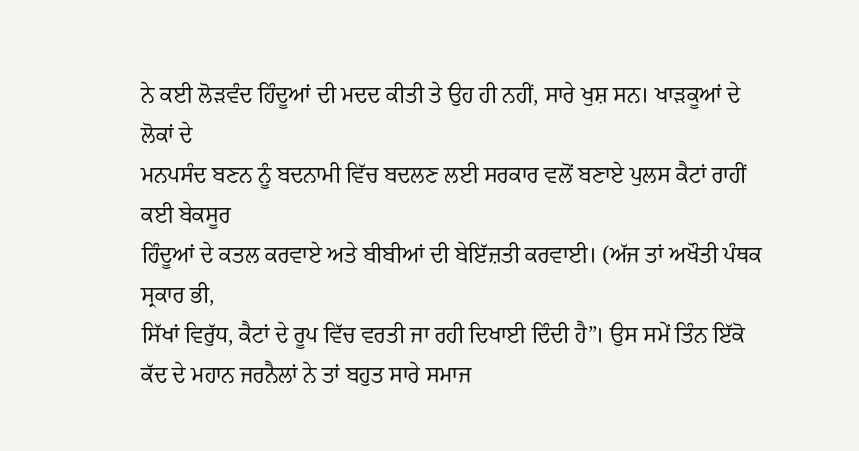ਨੇ ਕਈ ਲੋੜਵੰਦ ਹਿੰਦੂਆਂ ਦੀ ਮਦਦ ਕੀਤੀ ਤੇ ਉਹ ਹੀ ਨਹੀਂ, ਸਾਰੇ ਖੁਸ਼ ਸਨ। ਖਾੜਕੂਆਂ ਦੇ ਲੋਕਾਂ ਦੇ
ਮਨਪਸੰਦ ਬਣਨ ਨੂੰ ਬਦਨਾਮੀ ਵਿੱਚ ਬਦਲਣ ਲਈ ਸਰਕਾਰ ਵਲੋਂ ਬਣਾਏ ਪੁਲਸ ਕੈਟਾਂ ਰਾਹੀਂ ਕਈ ਬੇਕਸੂਰ
ਹਿੰਦੂਆਂ ਦੇ ਕਤਲ ਕਰਵਾਏ ਅਤੇ ਬੀਬੀਆਂ ਦੀ ਬੇਇੱਜ਼ਤੀ ਕਰਵਾਈ। (ਅੱਜ ਤਾਂ ਅਖੌਤੀ ਪੰਥਕ ਸ੍ਰਕਾਰ ਭੀ,
ਸਿੱਖਾਂ ਵਿਰੁੱਧ, ਕੈਟਾਂ ਦੇ ਰੂਪ ਵਿੱਚ ਵਰਤੀ ਜਾ ਰਹੀ ਦਿਖਾਈ ਦਿੰਦੀ ਹੈ”। ਉਸ ਸਮੇਂ ਤਿੰਨ ਇੱਕੋ
ਕੱਦ ਦੇ ਮਹਾਨ ਜਰਨੈਲਾਂ ਨੇ ਤਾਂ ਬਹੁਤ ਸਾਰੇ ਸਮਾਜ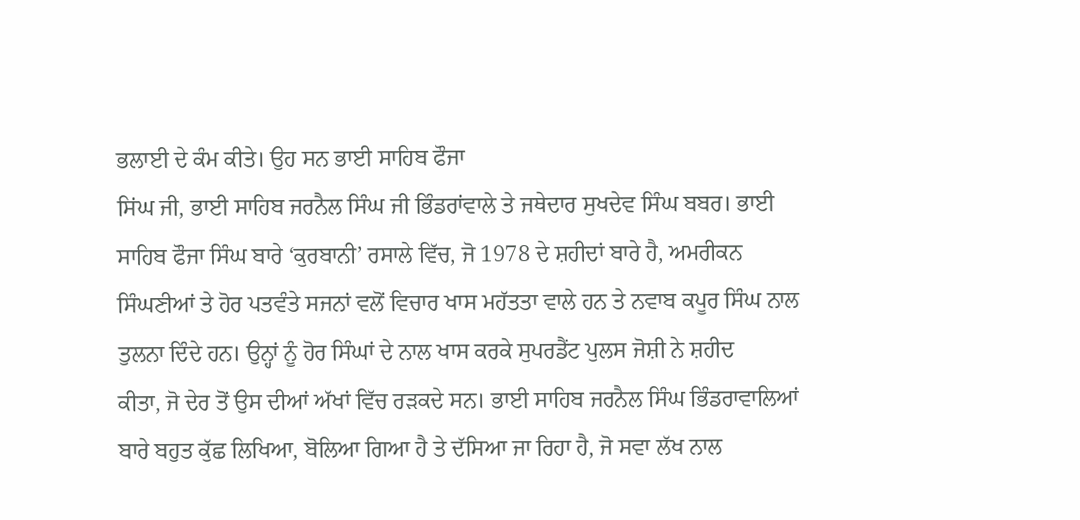ਭਲਾਈ ਦੇ ਕੰਮ ਕੀਤੇ। ਉਹ ਸਨ ਭਾਈ ਸਾਹਿਬ ਫੌਜਾ
ਸਿਂਘ ਜੀ, ਭਾਈ ਸਾਹਿਬ ਜਰਨੈਲ ਸਿੰਘ ਜੀ ਭਿੰਡਰਾਂਵਾਲੇ ਤੇ ਜਥੇਦਾਰ ਸੁਖਦੇਵ ਸਿੰਘ ਬਬਰ। ਭਾਈ
ਸਾਹਿਬ ਫੌਜਾ ਸਿੰਘ ਬਾਰੇ ‘ਕੁਰਬਾਨੀ’ ਰਸਾਲੇ ਵਿੱਚ, ਜੋ 1978 ਦੇ ਸ਼ਹੀਦਾਂ ਬਾਰੇ ਹੈ, ਅਮਰੀਕਨ
ਸਿੰਘਣੀਆਂ ਤੇ ਹੋਰ ਪਤਵੰਤੇ ਸਜਨਾਂ ਵਲੋਂ ਵਿਚਾਰ ਖਾਸ ਮਹੱਤਤਾ ਵਾਲੇ ਹਨ ਤੇ ਨਵਾਬ ਕਪੂਰ ਸਿੰਘ ਨਾਲ
ਤੁਲਨਾ ਦਿੰਦੇ ਹਨ। ਉਨ੍ਹਾਂ ਨੂੰ ਹੋਰ ਸਿੰਘਾਂ ਦੇ ਨਾਲ ਖਾਸ ਕਰਕੇ ਸੁਪਰਡੈਂਟ ਪੁਲਸ ਜੋਸ਼ੀ ਨੇ ਸ਼ਹੀਦ
ਕੀਤਾ, ਜੋ ਦੇਰ ਤੋਂ ਉਸ ਦੀਆਂ ਅੱਖਾਂ ਵਿੱਚ ਰੜਕਦੇ ਸਨ। ਭਾਈ ਸਾਹਿਬ ਜਰਨੈਲ ਸਿੰਘ ਭਿੰਡਰਾਵਾਲਿਆਂ
ਬਾਰੇ ਬਹੁਤ ਕੁੱਛ ਲਿਖਿਆ, ਬੋਲਿਆ ਗਿਆ ਹੈ ਤੇ ਦੱਸਿਆ ਜਾ ਰਿਹਾ ਹੈ, ਜੋ ਸਵਾ ਲੱਖ ਨਾਲ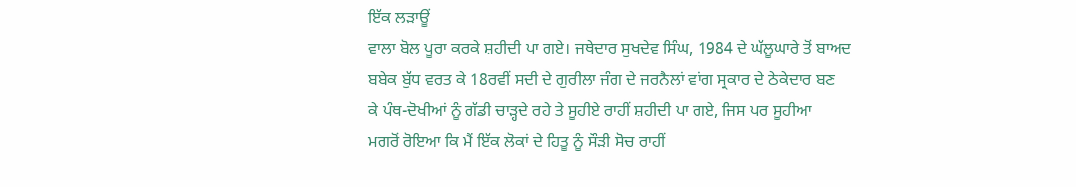ਇੱਕ ਲੜਾਊਂ
ਵਾਲਾ ਬੋਲ ਪੂਰਾ ਕਰਕੇ ਸ਼ਹੀਦੀ ਪਾ ਗਏ। ਜਥੇਦਾਰ ਸੁਖਦੇਵ ਸਿੰਘ, 1984 ਦੇ ਘੱਲੂਘਾਰੇ ਤੋਂ ਬਾਅਦ
ਬਬੇਕ ਬੁੱਧ ਵਰਤ ਕੇ 18ਰਵੀਂ ਸਦੀ ਦੇ ਗੁਰੀਲਾ ਜੰਗ ਦੇ ਜਰਨੈਲਾਂ ਵਾਂਗ ਸ੍ਰਕਾਰ ਦੇ ਠੇਕੇਦਾਰ ਬਣ
ਕੇ ਪੰਥ-ਦੋਖੀਆਂ ਨੂੰ ਗੱਡੀ ਚਾੜ੍ਹਦੇ ਰਹੇ ਤੇ ਸੂਹੀਏ ਰਾਹੀਂ ਸ਼ਹੀਦੀ ਪਾ ਗਏ, ਜਿਸ ਪਰ ਸੂਹੀਆ
ਮਗਰੋਂ ਰੋਇਆ ਕਿ ਮੈਂ ਇੱਕ ਲੋਕਾਂ ਦੇ ਹਿਤੂ ਨੂੰ ਸੌੜੀ ਸੋਚ ਰਾਹੀਂ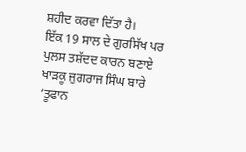ਸ਼ਹੀਦ ਕਰਵਾ ਦਿੱਤਾ ਹੈ।
ਇੱਕ 19 ਸਾਲ ਦੇ ਗੁਰਸਿੱਖ ਪਰ ਪੁਲਸ ਤਸ਼ੱਦਦ ਕਾਰਨ ਬਣਾਏ ਖਾੜਕੂ ਜੁਗਰਾਜ ਸਿੰਘ ਬਾਰੇ ‘ਤੂਫਾਨ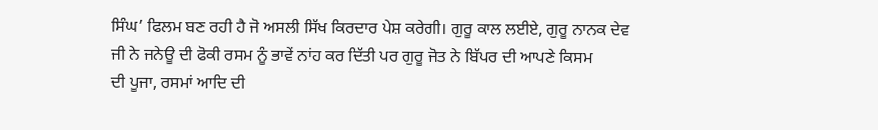ਸਿੰਘ’ ਫਿਲਮ ਬਣ ਰਹੀ ਹੈ ਜੋ ਅਸਲੀ ਸਿੱਖ ਕਿਰਦਾਰ ਪੇਸ਼ ਕਰੇਗੀ। ਗੁਰੂ ਕਾਲ ਲਈਏ, ਗੁਰੂ ਨਾਨਕ ਦੇਵ
ਜੀ ਨੇ ਜਨੇਊ ਦੀ ਫੋਕੀ ਰਸਮ ਨੂੰ ਭਾਵੇਂ ਨਾਂਹ ਕਰ ਦਿੱਤੀ ਪਰ ਗੁਰੂ ਜੋਤ ਨੇ ਬਿੱਪਰ ਦੀ ਆਪਣੇ ਕਿਸਮ
ਦੀ ਪੂਜਾ, ਰਸਮਾਂ ਆਦਿ ਦੀ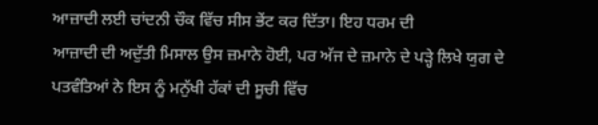ਆਜ਼ਾਦੀ ਲਈ ਚਾਂਦਨੀ ਚੌਕ ਵਿੱਚ ਸੀਸ ਭੇਂਟ ਕਰ ਦਿੱਤਾ। ਇਹ ਧਰਮ ਦੀ
ਆਜ਼ਾਦੀ ਦੀ ਅਦੁੱਤੀ ਮਿਸਾਲ ਉਸ ਜ਼ਮਾਨੇ ਹੋਈ, ਪਰ ਅੱਜ ਦੇ ਜ਼ਮਾਨੇ ਦੇ ਪੜ੍ਹੇ ਲਿਖੇ ਯੁਗ ਦੇ
ਪਤਵੰਤਿਆਂ ਨੇ ਇਸ ਨੂੰ ਮਨੁੱਖੀ ਹੱਕਾਂ ਦੀ ਸੂਚੀ ਵਿੱਚ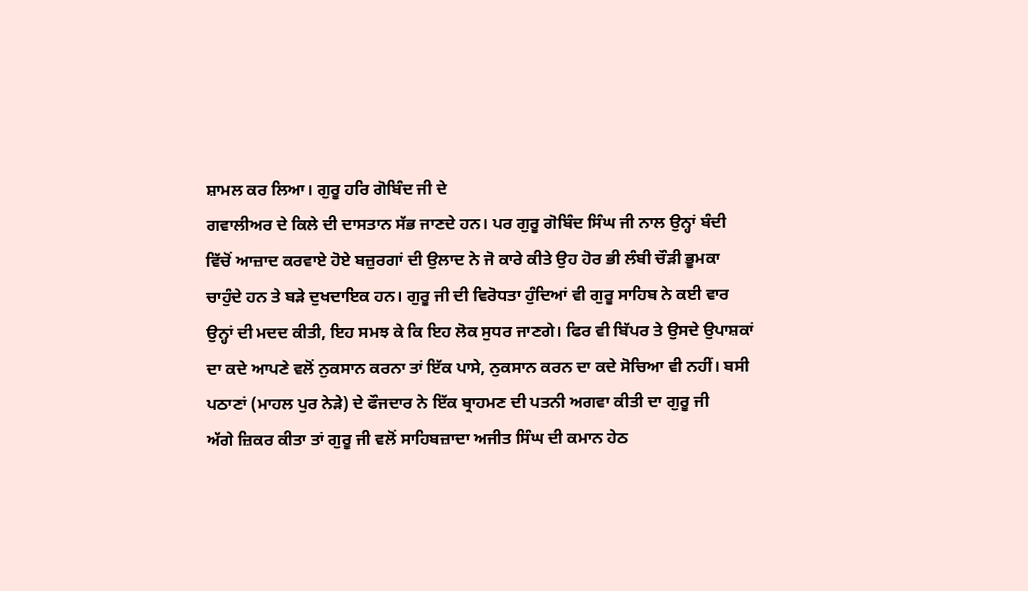ਸ਼ਾਮਲ ਕਰ ਲਿਆ। ਗੁਰੂ ਹਰਿ ਗੋਬਿੰਦ ਜੀ ਦੇ
ਗਵਾਲੀਅਰ ਦੇ ਕਿਲੇ ਦੀ ਦਾਸਤਾਨ ਸੱਭ ਜਾਣਦੇ ਹਨ। ਪਰ ਗੁਰੂ ਗੋਬਿੰਦ ਸਿੰਘ ਜੀ ਨਾਲ ਉਨ੍ਹਾਂ ਬੰਦੀ
ਵਿੱਚੋਂ ਆਜ਼ਾਦ ਕਰਵਾਏ ਹੋਏ ਬਜ਼ੁਰਗਾਂ ਦੀ ਉਲਾਦ ਨੇ ਜੋ ਕਾਰੇ ਕੀਤੇ ਉਹ ਹੋਰ ਭੀ ਲੰਬੀ ਚੌੜੀ ਭੂਮਕਾ
ਚਾਹੁੰਦੇ ਹਨ ਤੇ ਬੜੇ ਦੁਖਦਾਇਕ ਹਨ। ਗੁਰੂ ਜੀ ਦੀ ਵਿਰੋਧਤਾ ਹੁੰਦਿਆਂ ਵੀ ਗੁਰੂ ਸਾਹਿਬ ਨੇ ਕਈ ਵਾਰ
ਉਨ੍ਹਾਂ ਦੀ ਮਦਦ ਕੀਤੀ, ਇਹ ਸਮਝ ਕੇ ਕਿ ਇਹ ਲੋਕ ਸੁਧਰ ਜਾਣਗੇ। ਫਿਰ ਵੀ ਬਿੱਪਰ ਤੇ ਉਸਦੇ ਉਪਾਸ਼ਕਾਂ
ਦਾ ਕਦੇ ਆਪਣੇ ਵਲੋਂ ਨੁਕਸਾਨ ਕਰਨਾ ਤਾਂ ਇੱਕ ਪਾਸੇ, ਨੁਕਸਾਨ ਕਰਨ ਦਾ ਕਦੇ ਸੋਚਿਆ ਵੀ ਨਹੀਂ। ਬਸੀ
ਪਠਾਣਾਂ (ਮਾਹਲ ਪੁਰ ਨੇੜੇ) ਦੇ ਫੌਜਦਾਰ ਨੇ ਇੱਕ ਬ੍ਰਾਹਮਣ ਦੀ ਪਤਨੀ ਅਗਵਾ ਕੀਤੀ ਦਾ ਗੁਰੂ ਜੀ
ਅੱਗੇ ਜ਼ਿਕਰ ਕੀਤਾ ਤਾਂ ਗੁਰੂ ਜੀ ਵਲੋਂ ਸਾਹਿਬਜ਼ਾਦਾ ਅਜੀਤ ਸਿੰਘ ਦੀ ਕਮਾਨ ਹੇਠ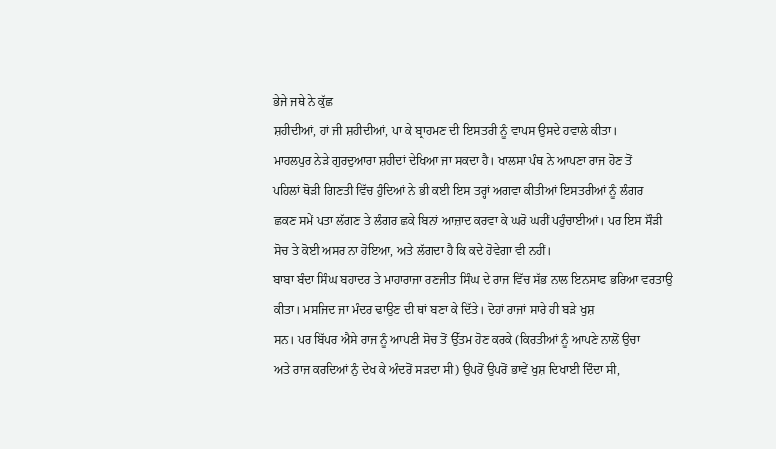ਭੇਜੇ ਜਥੇ ਨੇ ਕੁੱਛ
ਸ਼ਹੀਦੀਆਂ, ਹਾਂ ਜੀ ਸ਼ਹੀਦੀਆਂ, ਪਾ ਕੇ ਬ੍ਰਾਹਮਣ ਦੀ ਇਸਤਰੀ ਨੂੰ ਵਾਪਸ ਉਸਦੇ ਹਵਾਲੇ ਕੀਤਾ।
ਮਾਹਲਪੁਰ ਨੇੜੇ ਗੁਰਦੁਆਰਾ ਸ਼ਹੀਦਾਂ ਦੇਖਿਆ ਜਾ ਸਕਦਾ ਹੈ। ਖਾਲਸਾ ਪੰਥ ਨੇ ਆਪਣਾ ਰਾਜ ਹੋਣ ਤੋਂ
ਪਹਿਲਾਂ ਥੋੜੀ ਗਿਣਤੀ ਵਿੱਚ ਹੁੰਦਿਆਂ ਨੇ ਭੀ ਕਈ ਇਸ ਤਰ੍ਹਾਂ ਅਗਵਾ ਕੀਤੀਆਂ ਇਸਤਰੀਆਂ ਨੂੰ ਲੰਗਰ
ਛਕਣ ਸਮੇਂ ਪਤਾ ਲੱਗਣ ਤੇ ਲੰਗਰ ਛਕੇ ਬਿਨਾਂ ਆਜ਼ਾਦ ਕਰਵਾ ਕੇ ਘਰੋ ਘਰੀਂ ਪਹੁੰਚਾਈਆਂ। ਪਰ ਇਸ ਸੌੜੀ
ਸੋਚ ਤੇ ਕੋਈ ਅਸਰ ਨਾ ਹੋਇਆ, ਅਤੇ ਲੱਗਦਾ ਹੈ ਕਿ ਕਦੇ ਹੋਵੇਗਾ ਵੀ ਨਹੀਂ।
ਬਾਬਾ ਬੰਦਾ ਸਿੰਘ ਬਹਾਦਰ ਤੇ ਮਾਹਾਰਾਜਾ ਰਣਜੀਤ ਸਿੰਘ ਦੇ ਰਾਜ ਵਿੱਚ ਸੱਭ ਨਾਲ ਇਨਸਾਫ ਭਰਿਆ ਵਰਤਾਉ
ਕੀਤਾ। ਮਸਜਿਦ ਜਾ ਮੰਦਰ ਢਾਉਣ ਦੀ ਥਾਂ ਬਣਾ ਕੇ ਦਿੱਤੇ। ਦੋਹਾਂ ਰਾਜਾਂ ਸਾਰੇ ਹੀ ਬੜੇ ਖੁਸ਼
ਸਨ। ਪਰ ਬਿੱਪਰ ਐਸੇ ਰਾਜ ਨੂੰ ਆਪਣੀ ਸੋਚ ਤੋਂ ਉੱਤਮ ਹੋਣ ਕਰਕੇ (ਕਿਰਤੀਆਂ ਨੂੰ ਆਪਣੇ ਨਾਲੋਂ ਉਚਾ
ਅਤੇ ਰਾਜ ਕਰਦਿਆਂ ਨੁੰ ਦੇਖ ਕੇ ਅੰਦਰੋਂ ਸੜਦਾ ਸੀ) ਉਪਰੋਂ ਉਪਰੋਂ ਭਾਵੇਂ ਖੁਸ਼ ਦਿਖਾਈ ਦਿੰਦਾ ਸੀ,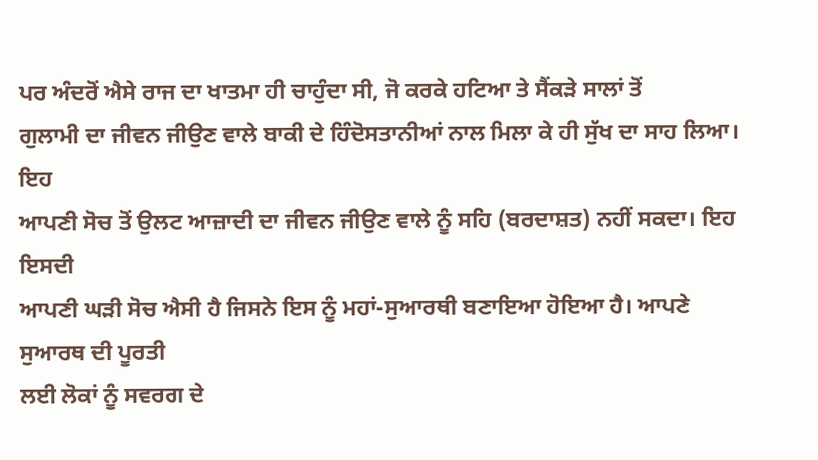ਪਰ ਅੰਦਰੋਂ ਐਸੇ ਰਾਜ ਦਾ ਖਾਤਮਾ ਹੀ ਚਾਹੁੰਦਾ ਸੀ, ਜੋ ਕਰਕੇ ਹਟਿਆ ਤੇ ਸੈਂਕੜੇ ਸਾਲਾਂ ਤੋਂ
ਗੁਲਾਮੀ ਦਾ ਜੀਵਨ ਜੀਉਣ ਵਾਲੇ ਬਾਕੀ ਦੇ ਹਿੰਦੋਸਤਾਨੀਆਂ ਨਾਲ ਮਿਲਾ ਕੇ ਹੀ ਸੁੱਖ ਦਾ ਸਾਹ ਲਿਆ। ਇਹ
ਆਪਣੀ ਸੋਚ ਤੋਂ ਉਲਟ ਆਜ਼ਾਦੀ ਦਾ ਜੀਵਨ ਜੀਉਣ ਵਾਲੇ ਨੂੰ ਸਹਿ (ਬਰਦਾਸ਼ਤ) ਨਹੀਂ ਸਕਦਾ। ਇਹ ਇਸਦੀ
ਆਪਣੀ ਘੜੀ ਸੋਚ ਐਸੀ ਹੈ ਜਿਸਨੇ ਇਸ ਨੂੰ ਮਹਾਂ-ਸੁਆਰਥੀ ਬਣਾਇਆ ਹੋਇਆ ਹੈ। ਆਪਣੇ ਸੁਆਰਥ ਦੀ ਪੂਰਤੀ
ਲਈ ਲੋਕਾਂ ਨੂੰ ਸਵਰਗ ਦੇ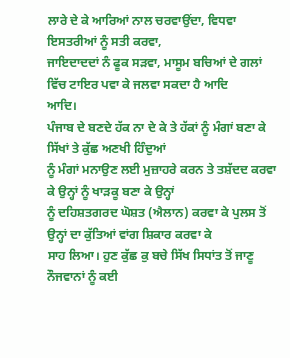ਲਾਰੇ ਦੇ ਕੇ ਆਰਿਆਂ ਨਾਲ ਚਰਵਾਉਂਦਾ, ਵਿਧਵਾ ਇਸਤਰੀਆਂ ਨੂੰ ਸਤੀ ਕਰਵਾ,
ਜਾਇਦਾਦਦਾਂ ਨੰ ਫੂਕ ਸੜਵਾ, ਮਾਸੂਮ ਬਚਿਆਂ ਦੇ ਗਲਾਂ ਵਿੱਚ ਟਾਇਰ ਪਵਾ ਕੇ ਜਲਵਾ ਸਕਦਾ ਹੈ ਆਦਿ
ਆਦਿ।
ਪੰਜਾਬ ਦੇ ਬਣਦੇ ਹੱਕ ਨਾ ਦੇ ਕੇ ਤੇ ਹੱਕਾਂ ਨੂੰ ਮੰਗਾਂ ਬਣਾ ਕੇ ਸਿੱਖਾਂ ਤੇ ਕੁੱਛ ਅਣਖੀ ਹਿੰਦੁਆਂ
ਨੂੰ ਮੰਗਾਂ ਮਨਾਉਣ ਲਈ ਮੁਜ਼ਾਹਰੇ ਕਰਨ ਤੇ ਤਸ਼ੱਦਦ ਕਰਵਾ ਕੇ ਉਨ੍ਹਾਂ ਨੂੰ ਖਾੜਕੂ ਬਣਾ ਕੇ ਉਨ੍ਹਾਂ
ਨੂੰ ਦਹਿਸ਼ਤਗਰਦ ਘੋਸ਼ਤ (ਐਲਾਨ) ਕਰਵਾ ਕੇ ਪੁਲਸ ਤੋਂ ਉਨ੍ਹਾਂ ਦਾ ਕੁੱਤਿਆਂ ਵਾਂਗ ਸ਼ਿਕਾਰ ਕਰਵਾ ਕੇ
ਸਾਹ ਲਿਆ। ਹੁਣ ਕੁੱਛ ਕੁ ਬਚੇ ਸਿੱਖ ਸਿਧਾਂਤ ਤੋਂ ਜਾਣੂ ਨੌਜਵਾਨਾਂ ਨੂੰ ਕਈ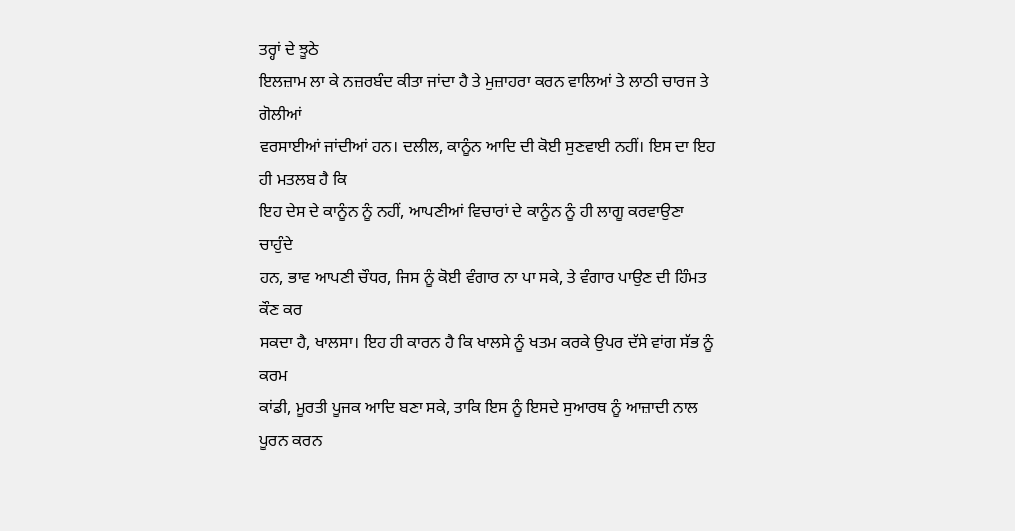ਤਰ੍ਹਾਂ ਦੇ ਝੂਠੇ
ਇਲਜ਼ਾਮ ਲਾ ਕੇ ਨਜ਼ਰਬੰਦ ਕੀਤਾ ਜਾਂਦਾ ਹੈ ਤੇ ਮੁਜ਼ਾਹਰਾ ਕਰਨ ਵਾਲਿਆਂ ਤੇ ਲਾਠੀ ਚਾਰਜ ਤੇ ਗੋਲੀਆਂ
ਵਰਸਾਈਆਂ ਜਾਂਦੀਆਂ ਹਨ। ਦਲੀਲ, ਕਾਨੂੰਨ ਆਦਿ ਦੀ ਕੋਈ ਸੁਣਵਾਈ ਨਹੀਂ। ਇਸ ਦਾ ਇਹ ਹੀ ਮਤਲਬ ਹੈ ਕਿ
ਇਹ ਦੇਸ ਦੇ ਕਾਨੂੰਨ ਨੂੰ ਨਹੀਂ, ਆਪਣੀਆਂ ਵਿਚਾਰਾਂ ਦੇ ਕਾਨੂੰਨ ਨੂੰ ਹੀ ਲਾਗੂ ਕਰਵਾਉਣਾ ਚਾਹੁੰਦੇ
ਹਨ, ਭਾਵ ਆਪਣੀ ਚੌਧਰ, ਜਿਸ ਨੂੰ ਕੋਈ ਵੰਗਾਰ ਨਾ ਪਾ ਸਕੇ, ਤੇ ਵੰਗਾਰ ਪਾਉਣ ਦੀ ਹਿੰਮਤ ਕੌਣ ਕਰ
ਸਕਦਾ ਹੈ, ਖਾਲਸਾ। ਇਹ ਹੀ ਕਾਰਨ ਹੈ ਕਿ ਖਾਲਸੇ ਨੂੰ ਖਤਮ ਕਰਕੇ ਉਪਰ ਦੱਸੇ ਵਾਂਗ ਸੱਭ ਨੂੰ ਕਰਮ
ਕਾਂਡੀ, ਮੂਰਤੀ ਪੂਜਕ ਆਦਿ ਬਣਾ ਸਕੇ, ਤਾਕਿ ਇਸ ਨੂੰ ਇਸਦੇ ਸੁਆਰਥ ਨੂੰ ਆਜ਼ਾਦੀ ਨਾਲ ਪੂਰਨ ਕਰਨ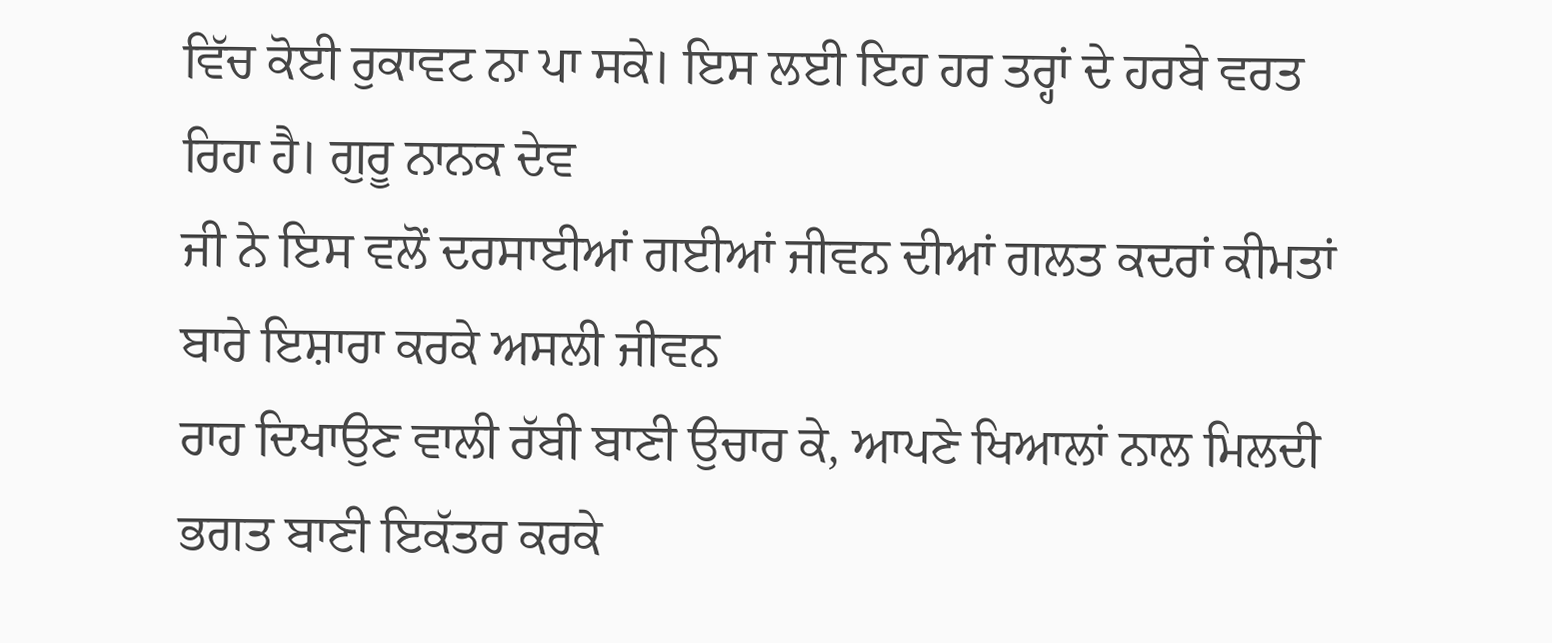ਵਿੱਚ ਕੋਈ ਰੁਕਾਵਟ ਨਾ ਪਾ ਸਕੇ। ਇਸ ਲਈ ਇਹ ਹਰ ਤਰ੍ਹਾਂ ਦੇ ਹਰਬੇ ਵਰਤ ਰਿਹਾ ਹੈ। ਗੁਰੂ ਨਾਨਕ ਦੇਵ
ਜੀ ਨੇ ਇਸ ਵਲੋਂ ਦਰਸਾਈਆਂ ਗਈਆਂ ਜੀਵਨ ਦੀਆਂ ਗਲਤ ਕਦਰਾਂ ਕੀਮਤਾਂ ਬਾਰੇ ਇਸ਼ਾਰਾ ਕਰਕੇ ਅਸਲੀ ਜੀਵਨ
ਰਾਹ ਦਿਖਾਉਣ ਵਾਲੀ ਰੱਬੀ ਬਾਣੀ ਉਚਾਰ ਕੇ, ਆਪਣੇ ਖਿਆਲਾਂ ਨਾਲ ਮਿਲਦੀ ਭਗਤ ਬਾਣੀ ਇਕੱਤਰ ਕਰਕੇ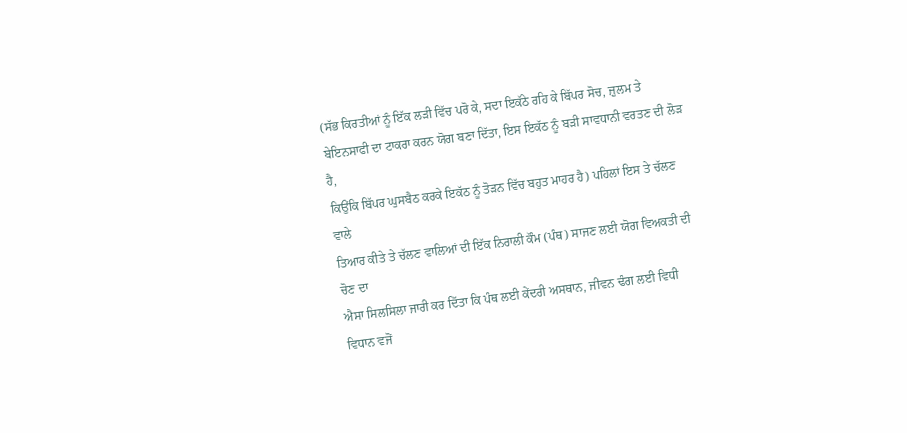(ਸੱਭ ਕਿਰਤੀਆਂ ਨੂੰ ਇੱਕ ਲੜੀ ਵਿੱਚ ਪਰੋ ਕੇ, ਸਦਾ ਇਕੱਠੇ ਰਹਿ ਕੇ ਬਿੱਪਰ ਸੋਚ, ਜ਼ੁਲਮ ਤੇ
ਬੇਇਨਸਾਫੀ ਦਾ ਟਾਕਰਾ ਕਰਨ ਯੋਗ ਬਣਾ ਦਿੱਤਾ, ਇਸ ਇਕੱਠ ਨੂੰ ਬੜੀ ਸਾਵਧਾਨੀ ਵਰਤਣ ਦੀ ਲੋੜ ਹੈ,
ਕਿਉਂਕਿ ਬਿੱਪਰ ਘੁਸਬੈਠ ਕਰਕੇ ਇਕੱਠ ਨੂੰ ਤੋੜਨ ਵਿੱਚ ਬਹੁਤ ਮਾਹਰ ਹੈ) ਪਹਿਲਾਂ ਇਸ ਤੇ ਚੱਲਣ ਵਾਲੇ
ਤਿਆਰ ਕੀਤੇ ਤੇ ਚੱਲਣ ਵਾਲਿਆਂ ਦੀ ਇੱਕ ਨਿਰਾਲੀ ਕੌਮ (ਪੰਥ) ਸਾਜਣ ਲਈ ਯੋਗ ਵਿਅਕਤੀ ਦੀ ਚੋਣ ਦਾ
ਐਸਾ ਸਿਲਸਿਲਾ ਜਾਰੀ ਕਰ ਦਿੱਤਾ ਕਿ ਪੰਥ ਲਈ ਕੇਂਦਰੀ ਅਸਥਾਨ, ਜੀਵਨ ਢੰਗ ਲਈ ਵਿਧੀ ਵਿਧਾਨ ਵਜੋਂ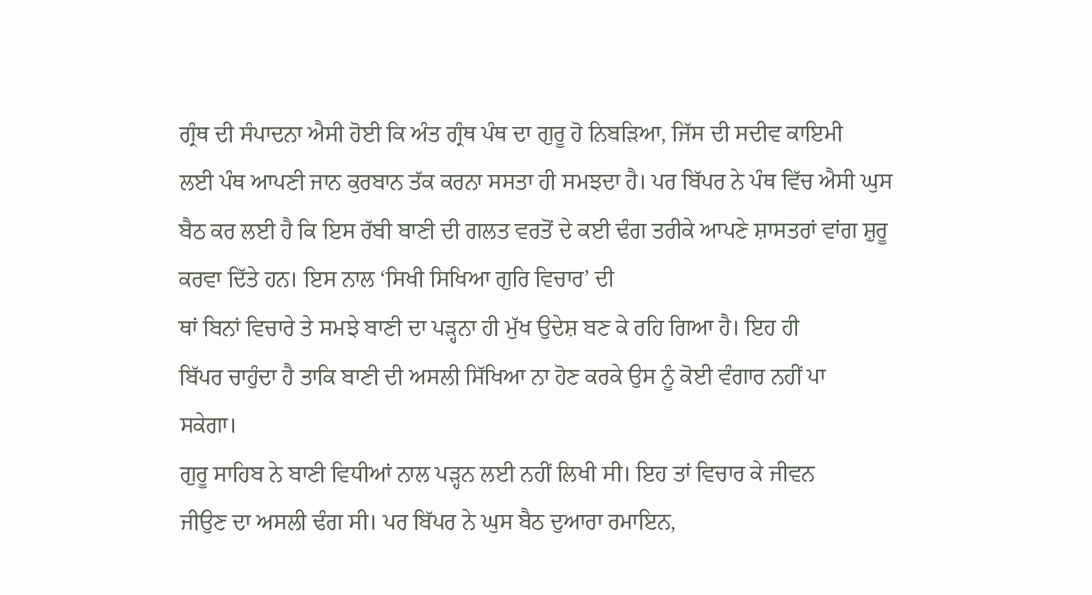ਗ੍ਰੰਥ ਦੀ ਸੰਪਾਦਨਾ ਐਸੀ ਹੋਈ ਕਿ ਅੰਤ ਗ੍ਰੰਥ ਪੰਥ ਦਾ ਗੁਰੂ ਹੋ ਨਿਬੜਿਆ, ਜਿੱਸ ਦੀ ਸਦੀਵ ਕਾਇਮੀ
ਲਈ ਪੰਥ ਆਪਣੀ ਜਾਨ ਕੁਰਬਾਨ ਤੱਕ ਕਰਨਾ ਸਸਤਾ ਹੀ ਸਮਝਦਾ ਹੈ। ਪਰ ਬਿੱਪਰ ਨੇ ਪੰਥ ਵਿੱਚ ਐਸੀ ਘੁਸ
ਬੈਠ ਕਰ ਲਈ ਹੈ ਕਿ ਇਸ ਰੱਬੀ ਬਾਣੀ ਦੀ ਗਲਤ ਵਰਤੋਂ ਦੇ ਕਈ ਢੰਗ ਤਰੀਕੇ ਆਪਣੇ ਸ਼ਾਸਤਰਾਂ ਵਾਂਗ ਸ਼ੁਰੂ
ਕਰਵਾ ਦਿੱਤੇ ਹਨ। ਇਸ ਨਾਲ ‘ਸਿਖੀ ਸਿਖਿਆ ਗੁਰਿ ਵਿਚਾਰ’ ਦੀ
ਥਾਂ ਬਿਨਾਂ ਵਿਚਾਰੇ ਤੇ ਸਮਝੇ ਬਾਣੀ ਦਾ ਪੜ੍ਹਨਾ ਹੀ ਮੁੱਖ ਉਦੇਸ਼ ਬਣ ਕੇ ਰਹਿ ਗਿਆ ਹੈ। ਇਹ ਹੀ
ਬਿੱਪਰ ਚਾਹੁੰਦਾ ਹੈ ਤਾਕਿ ਬਾਣੀ ਦੀ ਅਸਲੀ ਸਿੱਖਿਆ ਨਾ ਹੋਣ ਕਰਕੇ ਉਸ ਨੂੰ ਕੋਈ ਵੰਗਾਰ ਨਹੀਂ ਪਾ
ਸਕੇਗਾ।
ਗੁਰੂ ਸਾਹਿਬ ਨੇ ਬਾਣੀ ਵਿਧੀਆਂ ਨਾਲ ਪੜ੍ਹਨ ਲਈ ਨਹੀਂ ਲਿਖੀ ਸੀ। ਇਹ ਤਾਂ ਵਿਚਾਰ ਕੇ ਜੀਵਨ
ਜੀਉਣ ਦਾ ਅਸਲੀ ਢੰਗ ਸੀ। ਪਰ ਬਿੱਪਰ ਨੇ ਘੁਸ ਬੈਠ ਦੁਆਰਾ ਰਮਾਇਨ,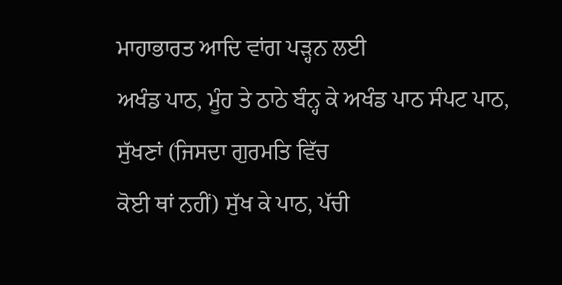ਮਾਹਾਭਾਰਤ ਆਦਿ ਵਾਂਗ ਪੜ੍ਹਨ ਲਈ
ਅਖੰਡ ਪਾਠ, ਮੂੰਹ ਤੇ ਠਾਠੇ ਬੰਨ੍ਹ ਕੇ ਅਖੰਡ ਪਾਠ ਸੰਪਟ ਪਾਠ, ਸੁੱਖਣਾਂ (ਜਿਸਦਾ ਗੁਰਮਤਿ ਵਿੱਚ
ਕੋਈ ਥਾਂ ਨਹੀਂ) ਸੁੱਖ ਕੇ ਪਾਠ, ਪੱਚੀ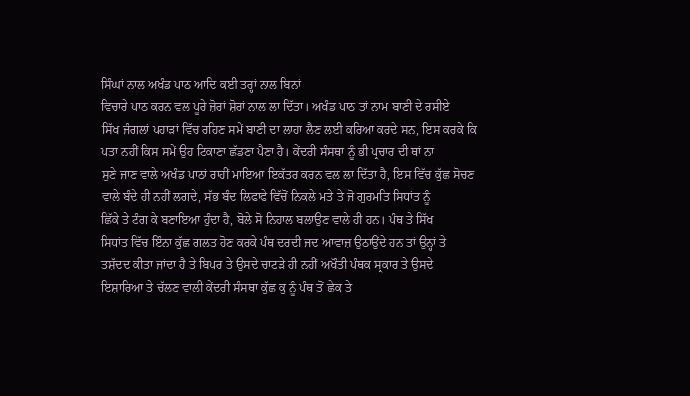ਸਿੰਘਾਂ ਨਾਲ ਅਖੰਡ ਪਾਠ ਆਦਿ ਕਈ ਤਰ੍ਹਾਂ ਨਾਲ ਬਿਨਾਂ
ਵਿਚਾਰੇ ਪਾਠ ਕਰਨ ਵਲ ਪੂਰੇ ਜ਼ੋਰਾਂ ਸ਼ੋਰਾਂ ਨਾਲ ਲਾ ਦਿੱਤਾ। ਅਖੰਡ ਪਾਠ ਤਾਂ ਨਾਮ ਬਾਣੀ ਦੇ ਰਸੀਏ
ਸਿੱਖ ਜੰਗਲਾਂ ਪਹਾੜਾਂ ਵਿੱਚ ਰਹਿਣ ਸਮੇਂ ਬਾਣੀ ਦਾ ਲਾਹਾ ਲੈਣ ਲਈ ਕਰਿਆ ਕਰਦੇ ਸਨ, ਇਸ ਕਰਕੇ ਕਿ
ਪਤਾ ਨਹੀਂ ਕਿਸ ਸਮੇਂ ਉਹ ਟਿਕਾਣਾ ਛੱਡਣਾ ਪੈਣਾ ਹੈ। ਕੇਂਦਰੀ ਸੰਸਥਾ ਨੂੰ ਭੀ ਪ੍ਰਚਾਰ ਦੀ ਥਾਂ ਨਾ
ਸੁਣੇ ਜਾਣ ਵਾਲੇ ਅਖੰਡ ਪਾਠਾਂ ਰਾਹੀਂ ਮਾਇਆ ਇਕੱਤਰ ਕਰਨ ਵਲ ਲਾ ਦਿੱਤਾ ਹੈ, ਇਸ ਵਿੱਚ ਕੁੱਛ ਸੋਚਣ
ਵਾਲੇ ਬੰਦੇ ਹੀ ਨਹੀਂ ਲਗਦੇ, ਸੱਭ ਬੰਦ ਲਿਫਾਫੇ ਵਿੱਚੋਂ ਨਿਕਲੇ ਮਤੇ ਤੇ ਜੋ ਗੁਰਮਤਿ ਸਿਧਾਂਤ ਨੂੰ
ਛਿੱਕੇ ਤੇ ਟੰਗ ਕੇ ਬਣਾਇਆ ਹੁੰਦਾ ਹੈ, ਬੋਲੇ ਸੋ ਨਿਹਾਲ ਬਲਾਉਣ ਵਾਲੇ ਹੀ ਹਨ। ਪੰਥ ਤੇ ਸਿੱਖ
ਸਿਧਾਂਤ ਵਿੱਚ ਇੰਨਾ ਕੁੱਛ ਗਲਤ ਹੋਣ ਕਰਕੇ ਪੰਥ ਦਰਦੀ ਜਦ ਆਵਾਜ਼ ਉਠਾਉਂਦੇ ਹਨ ਤਾਂ ਉਨ੍ਹਾਂ ਤੇ
ਤਸ਼ੱਦਦ ਕੀਤਾ ਜਾਂਦਾ ਹੈ ਤੇ ਬਿਪਰ ਤੇ ਉਸਦੇ ਚਾਟੜੇ ਹੀ ਨਹੀਂ ਅਖੌਤੀ ਪੰਥਕ ਸ੍ਰਕਾਰ ਤੇ ਉਸਦੇ
ਇਸ਼ਾਰਿਆ ਤੇ ਚੱਲਣ ਵਾਲੀ ਕੇਂਦਰੀ ਸੰਸਥਾ ਕੁੱਛ ਕੁ ਨੂੰ ਪੰਥ ਤੋਂ ਛੇਕ ਤੇ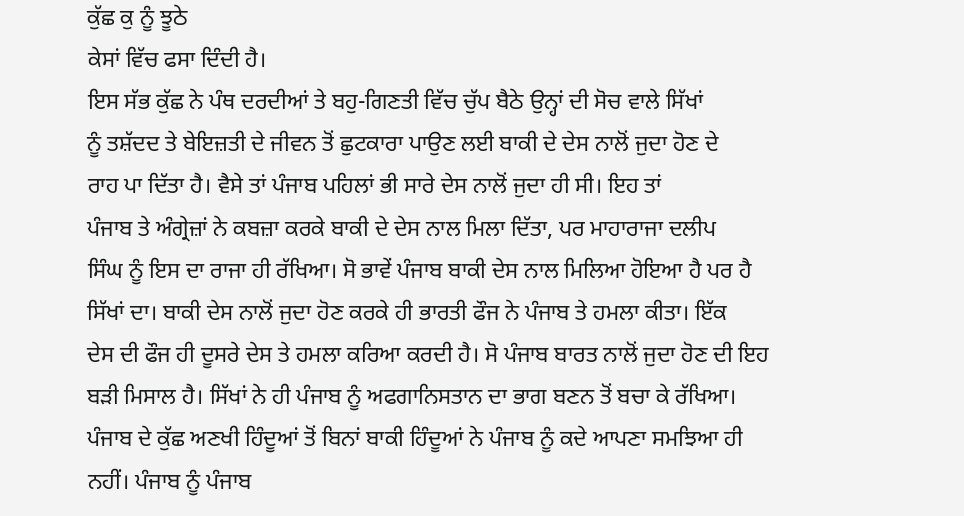ਕੁੱਛ ਕੁ ਨੂੰ ਝੂਠੇ
ਕੇਸਾਂ ਵਿੱਚ ਫਸਾ ਦਿੰਦੀ ਹੈ।
ਇਸ ਸੱਭ ਕੁੱਛ ਨੇ ਪੰਥ ਦਰਦੀਆਂ ਤੇ ਬਹੁ-ਗਿਣਤੀ ਵਿੱਚ ਚੁੱਪ ਬੈਠੇ ਉਨ੍ਹਾਂ ਦੀ ਸੋਚ ਵਾਲੇ ਸਿੱਖਾਂ
ਨੂੰ ਤਸ਼ੱਦਦ ਤੇ ਬੇਇਜ਼ਤੀ ਦੇ ਜੀਵਨ ਤੋਂ ਛੁਟਕਾਰਾ ਪਾਉਣ ਲਈ ਬਾਕੀ ਦੇ ਦੇਸ ਨਾਲੋਂ ਜੁਦਾ ਹੋਣ ਦੇ
ਰਾਹ ਪਾ ਦਿੱਤਾ ਹੈ। ਵੈਸੇ ਤਾਂ ਪੰਜਾਬ ਪਹਿਲਾਂ ਭੀ ਸਾਰੇ ਦੇਸ ਨਾਲੋਂ ਜੁਦਾ ਹੀ ਸੀ। ਇਹ ਤਾਂ
ਪੰਜਾਬ ਤੇ ਅੰਗ੍ਰੇਜ਼ਾਂ ਨੇ ਕਬਜ਼ਾ ਕਰਕੇ ਬਾਕੀ ਦੇ ਦੇਸ ਨਾਲ ਮਿਲਾ ਦਿੱਤਾ, ਪਰ ਮਾਹਾਰਾਜਾ ਦਲੀਪ
ਸਿੰਘ ਨੂੰ ਇਸ ਦਾ ਰਾਜਾ ਹੀ ਰੱਖਿਆ। ਸੋ ਭਾਵੇਂ ਪੰਜਾਬ ਬਾਕੀ ਦੇਸ ਨਾਲ ਮਿਲਿਆ ਹੋਇਆ ਹੈ ਪਰ ਹੈ
ਸਿੱਖਾਂ ਦਾ। ਬਾਕੀ ਦੇਸ ਨਾਲੋਂ ਜੁਦਾ ਹੋਣ ਕਰਕੇ ਹੀ ਭਾਰਤੀ ਫੌਜ ਨੇ ਪੰਜਾਬ ਤੇ ਹਮਲਾ ਕੀਤਾ। ਇੱਕ
ਦੇਸ ਦੀ ਫੌਜ ਹੀ ਦੂਸਰੇ ਦੇਸ ਤੇ ਹਮਲਾ ਕਰਿਆ ਕਰਦੀ ਹੈ। ਸੋ ਪੰਜਾਬ ਬਾਰਤ ਨਾਲੋਂ ਜੁਦਾ ਹੋਣ ਦੀ ਇਹ
ਬੜੀ ਮਿਸਾਲ ਹੈ। ਸਿੱਖਾਂ ਨੇ ਹੀ ਪੰਜਾਬ ਨੂੰ ਅਫਗਾਨਿਸਤਾਨ ਦਾ ਭਾਗ ਬਣਨ ਤੋਂ ਬਚਾ ਕੇ ਰੱਖਿਆ।
ਪੰਜਾਬ ਦੇ ਕੁੱਛ ਅਣਖੀ ਹਿੰਦੂਆਂ ਤੋਂ ਬਿਨਾਂ ਬਾਕੀ ਹਿੰਦੂਆਂ ਨੇ ਪੰਜਾਬ ਨੂੰ ਕਦੇ ਆਪਣਾ ਸਮਝਿਆ ਹੀ
ਨਹੀਂ। ਪੰਜਾਬ ਨੂੰ ਪੰਜਾਬ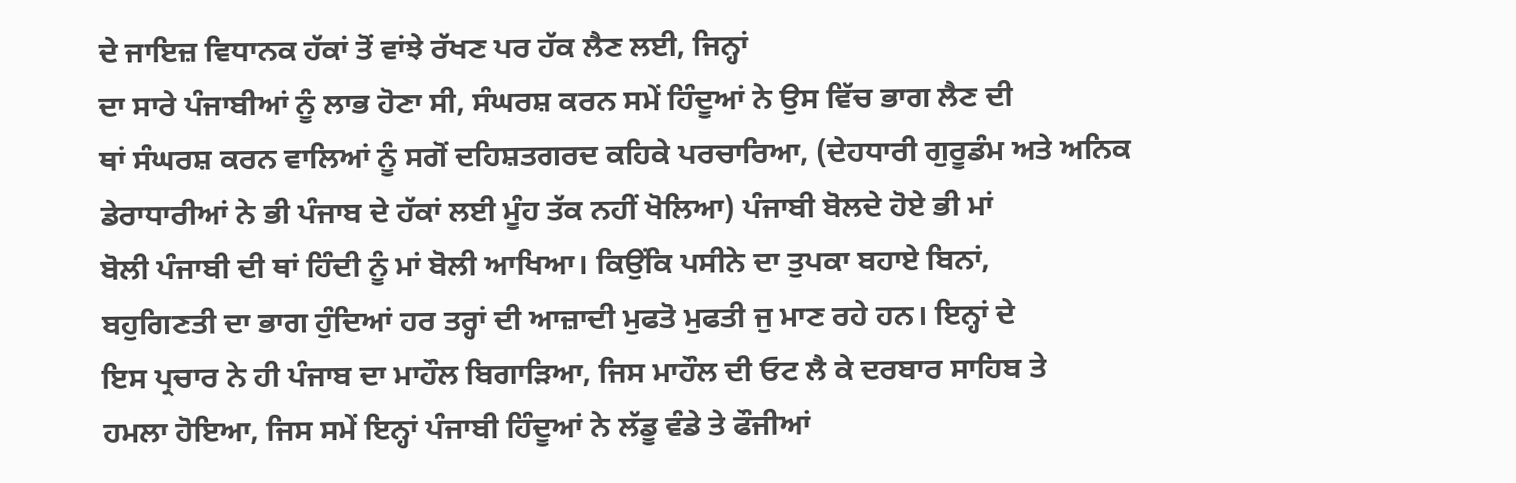ਦੇ ਜਾਇਜ਼ ਵਿਧਾਨਕ ਹੱਕਾਂ ਤੋਂ ਵਾਂਝੇ ਰੱਖਣ ਪਰ ਹੱਕ ਲੈਣ ਲਈ, ਜਿਨ੍ਹਾਂ
ਦਾ ਸਾਰੇ ਪੰਜਾਬੀਆਂ ਨੂੰ ਲਾਭ ਹੋਣਾ ਸੀ, ਸੰਘਰਸ਼ ਕਰਨ ਸਮੇਂ ਹਿੰਦੂਆਂ ਨੇ ਉਸ ਵਿੱਚ ਭਾਗ ਲੈਣ ਦੀ
ਥਾਂ ਸੰਘਰਸ਼ ਕਰਨ ਵਾਲਿਆਂ ਨੂੰ ਸਗੋਂ ਦਹਿਸ਼ਤਗਰਦ ਕਹਿਕੇ ਪਰਚਾਰਿਆ, (ਦੇਹਧਾਰੀ ਗੁਰੂਡੰਮ ਅਤੇ ਅਨਿਕ
ਡੇਰਾਧਾਰੀਆਂ ਨੇ ਭੀ ਪੰਜਾਬ ਦੇ ਹੱਕਾਂ ਲਈ ਮੂੰਹ ਤੱਕ ਨਹੀਂ ਖੋਲਿਆ) ਪੰਜਾਬੀ ਬੋਲਦੇ ਹੋਏ ਭੀ ਮਾਂ
ਬੋਲੀ ਪੰਜਾਬੀ ਦੀ ਥਾਂ ਹਿੰਦੀ ਨੂੰ ਮਾਂ ਬੋਲੀ ਆਖਿਆ। ਕਿਉਂਕਿ ਪਸੀਨੇ ਦਾ ਤੁਪਕਾ ਬਹਾਏ ਬਿਨਾਂ,
ਬਹੁਗਿਣਤੀ ਦਾ ਭਾਗ ਹੁੰਦਿਆਂ ਹਰ ਤਰ੍ਹਾਂ ਦੀ ਆਜ਼ਾਦੀ ਮੁਫਤੋ ਮੁਫਤੀ ਜੁ ਮਾਣ ਰਹੇ ਹਨ। ਇਨ੍ਹਾਂ ਦੇ
ਇਸ ਪ੍ਰਚਾਰ ਨੇ ਹੀ ਪੰਜਾਬ ਦਾ ਮਾਹੌਲ ਬਿਗਾੜਿਆ, ਜਿਸ ਮਾਹੌਲ ਦੀ ਓਟ ਲੈ ਕੇ ਦਰਬਾਰ ਸਾਹਿਬ ਤੇ
ਹਮਲਾ ਹੋਇਆ, ਜਿਸ ਸਮੇਂ ਇਨ੍ਹਾਂ ਪੰਜਾਬੀ ਹਿੰਦੂਆਂ ਨੇ ਲੱਡੂ ਵੰਡੇ ਤੇ ਫੌਜੀਆਂ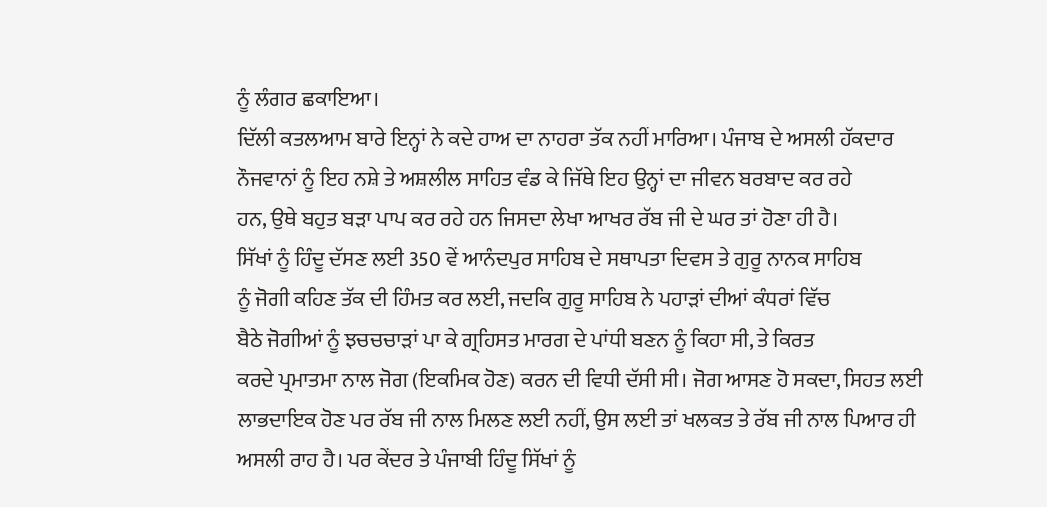ਨੂੰ ਲੰਗਰ ਛਕਾਇਆ।
ਦਿੱਲੀ ਕਤਲਆਮ ਬਾਰੇ ਇਨ੍ਹਾਂ ਨੇ ਕਦੇ ਹਾਅ ਦਾ ਨਾਹਰਾ ਤੱਕ ਨਹੀਂ ਮਾਰਿਆ। ਪੰਜਾਬ ਦੇ ਅਸਲੀ ਹੱਕਦਾਰ
ਨੌਜਵਾਨਾਂ ਨੂੰ ਇਹ ਨਸ਼ੇ ਤੇ ਅਸ਼ਲੀਲ ਸਾਹਿਤ ਵੰਡ ਕੇ ਜਿੱਥੇ ਇਹ ਉਨ੍ਹਾਂ ਦਾ ਜੀਵਨ ਬਰਬਾਦ ਕਰ ਰਹੇ
ਹਨ, ਉਥੇ ਬਹੁਤ ਬੜਾ ਪਾਪ ਕਰ ਰਹੇ ਹਨ ਜਿਸਦਾ ਲੇਖਾ ਆਖਰ ਰੱਬ ਜੀ ਦੇ ਘਰ ਤਾਂ ਹੋਣਾ ਹੀ ਹੈ।
ਸਿੱਖਾਂ ਨੂੰ ਹਿੰਦੂ ਦੱਸਣ ਲਈ 350 ਵੇਂ ਆਨੰਦਪੁਰ ਸਾਹਿਬ ਦੇ ਸਥਾਪਤਾ ਦਿਵਸ ਤੇ ਗੁਰੂ ਨਾਨਕ ਸਾਹਿਬ
ਨੂੰ ਜੋਗੀ ਕਹਿਣ ਤੱਕ ਦੀ ਹਿੰਮਤ ਕਰ ਲਈ, ਜਦਕਿ ਗੁਰੂ ਸਾਹਿਬ ਨੇ ਪਹਾੜਾਂ ਦੀਆਂ ਕੰਧਰਾਂ ਵਿੱਚ
ਬੈਠੇ ਜੋਗੀਆਂ ਨੂੰ ਝਚਚਚਾੜਾਂ ਪਾ ਕੇ ਗ੍ਰਹਿਸਤ ਮਾਰਗ ਦੇ ਪਾਂਧੀ ਬਣਨ ਨੂੰ ਕਿਹਾ ਸੀ, ਤੇ ਕਿਰਤ
ਕਰਦੇ ਪ੍ਰਮਾਤਮਾ ਨਾਲ ਜੋਗ (ਇਕਮਿਕ ਹੋਣ) ਕਰਨ ਦੀ ਵਿਧੀ ਦੱਸੀ ਸੀ। ਜੋਗ ਆਸਣ ਹੋ ਸਕਦਾ, ਸਿਹਤ ਲਈ
ਲਾਭਦਾਇਕ ਹੋਣ ਪਰ ਰੱਬ ਜੀ ਨਾਲ ਮਿਲਣ ਲਈ ਨਹੀਂ, ਉਸ ਲਈ ਤਾਂ ਖਲਕਤ ਤੇ ਰੱਬ ਜੀ ਨਾਲ ਪਿਆਰ ਹੀ
ਅਸਲੀ ਰਾਹ ਹੈ। ਪਰ ਕੇਂਦਰ ਤੇ ਪੰਜਾਬੀ ਹਿੰਦੂ ਸਿੱਖਾਂ ਨੂੰ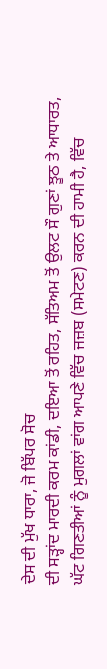ਦੇਸ ਦੀ ਮੁੱਖ ਧਾਰਾ, ਜੋ ਬਿੱਪਰ ਸੋਚ
ਦੀ ਸੜ੍ਹਾਂਦ ਮਾਰਦੀ ਕਰਮ ਕਾਂਡੀ, ਦਇਆ ਤੋਂ ਰਹਿਤ, ਸੱਤਿਅਮ ਤੋਂ ਉਲਟ ਸੌ ਗੁਣਾਂ ਝੂਠ ਤੇ ਆਧਾਰਤ,
ਘੱਟ ਗਿਣਤੀਆਂ ਨੂੰ ਮੁਗਲਾਂ ਵਾਂਗ ਆਪਣੇ ਵਿੱਚ ਜਜ਼ਬ (ਸਮੇਟਣ) ਕਰਨ ਦੀ ਹਾਮੀ ਹੈ, ਵਿੱਚ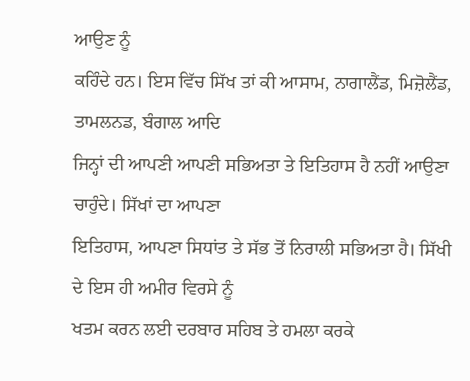ਆਉਣ ਨੂੰ
ਕਹਿੰਦੇ ਹਨ। ਇਸ ਵਿੱਚ ਸਿੱਖ ਤਾਂ ਕੀ ਆਸਾਮ, ਨਾਗਾਲੈਂਡ, ਮਿਜ਼ੋਲੈਂਡ, ਤਾਮਲਨਡ, ਬੰਗਾਲ ਆਦਿ
ਜਿਨ੍ਹਾਂ ਦੀ ਆਪਣੀ ਆਪਣੀ ਸਭਿਅਤਾ ਤੇ ਇਤਿਹਾਸ ਹੈ ਨਹੀਂ ਆਉਣਾ ਚਾਹੁੰਦੇ। ਸਿੱਖਾਂ ਦਾ ਆਪਣਾ
ਇਤਿਹਾਸ, ਆਪਣਾ ਸਿਧਾਂਤ ਤੇ ਸੱਭ ਤੋਂ ਨਿਰਾਲੀ ਸਭਿਅਤਾ ਹੈ। ਸਿੱਖੀ ਦੇ ਇਸ ਹੀ ਅਮੀਰ ਵਿਰਸੇ ਨੂੰ
ਖਤਮ ਕਰਨ ਲਈ ਦਰਬਾਰ ਸਹਿਬ ਤੇ ਹਮਲਾ ਕਰਕੇ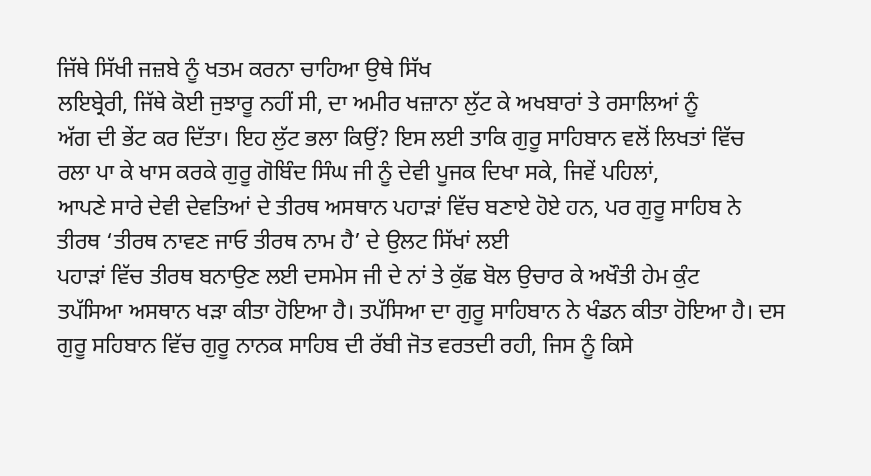ਜਿੱਥੇ ਸਿੱਖੀ ਜਜ਼ਬੇ ਨੂੰ ਖਤਮ ਕਰਨਾ ਚਾਹਿਆ ਉਥੇ ਸਿੱਖ
ਲਇਬ੍ਰੇਰੀ, ਜਿੱਥੇ ਕੋਈ ਜੁਝਾਰੂ ਨਹੀਂ ਸੀ, ਦਾ ਅਮੀਰ ਖਜ਼ਾਨਾ ਲੁੱਟ ਕੇ ਅਖਬਾਰਾਂ ਤੇ ਰਸਾਲਿਆਂ ਨੂੰ
ਅੱਗ ਦੀ ਭੇਂਟ ਕਰ ਦਿੱਤਾ। ਇਹ ਲੁੱਟ ਭਲਾ ਕਿਉਂ? ਇਸ ਲਈ ਤਾਕਿ ਗੁਰੂ ਸਾਹਿਬਾਨ ਵਲੋਂ ਲਿਖਤਾਂ ਵਿੱਚ
ਰਲਾ ਪਾ ਕੇ ਖਾਸ ਕਰਕੇ ਗੁਰੂ ਗੋਬਿੰਦ ਸਿੰਘ ਜੀ ਨੂੰ ਦੇਵੀ ਪੂਜਕ ਦਿਖਾ ਸਕੇ, ਜਿਵੇਂ ਪਹਿਲਾਂ,
ਆਪਣੇ ਸਾਰੇ ਦੇਵੀ ਦੇਵਤਿਆਂ ਦੇ ਤੀਰਥ ਅਸਥਾਨ ਪਹਾੜਾਂ ਵਿੱਚ ਬਣਾਏ ਹੋਏ ਹਨ, ਪਰ ਗੁਰੂ ਸਾਹਿਬ ਨੇ
ਤੀਰਥ ‘ਤੀਰਥ ਨਾਵਣ ਜਾਓ ਤੀਰਥ ਨਾਮ ਹੈ’ ਦੇ ਉਲਟ ਸਿੱਖਾਂ ਲਈ
ਪਹਾੜਾਂ ਵਿੱਚ ਤੀਰਥ ਬਨਾਉਣ ਲਈ ਦਸਮੇਸ ਜੀ ਦੇ ਨਾਂ ਤੇ ਕੁੱਛ ਬੋਲ ਉਚਾਰ ਕੇ ਅਖੌਤੀ ਹੇਮ ਕੁੰਟ
ਤਪੱਸਿਆ ਅਸਥਾਨ ਖੜਾ ਕੀਤਾ ਹੋਇਆ ਹੈ। ਤਪੱਸਿਆ ਦਾ ਗੁਰੂ ਸਾਹਿਬਾਨ ਨੇ ਖੰਡਨ ਕੀਤਾ ਹੋਇਆ ਹੈ। ਦਸ
ਗੁਰੂ ਸਹਿਬਾਨ ਵਿੱਚ ਗੁਰੂ ਨਾਨਕ ਸਾਹਿਬ ਦੀ ਰੱਬੀ ਜੋਤ ਵਰਤਦੀ ਰਹੀ, ਜਿਸ ਨੂੰ ਕਿਸੇ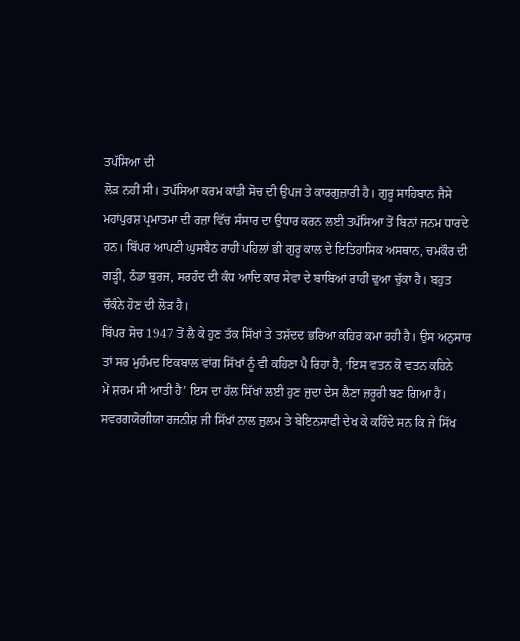ਤਪੱਸਿਆ ਦੀ
ਲੋੜ ਨਹੀਂ ਸੀ। ਤਪੱਸਿਆ ਕਰਮ ਕਾਂਡੀ ਸੋਚ ਦੀ ਉਪਜ ਤੇ ਕਾਰਗੁਜ਼ਾਰੀ ਹੈ। ਗੁਰੂ ਸਾਹਿਬਾਨ ਜੈਸੇ
ਮਹਾਂਪੁਰਸ਼ ਪ੍ਰਮਾਤਮਾ ਦੀ ਰਜ਼ਾ ਵਿੱਚ ਸੰਸਾਰ ਦਾ ਉਧਾਰ ਕਰਨ ਲਈ ਤਪੱਸਿਆ ਤੋਂ ਬਿਨਾਂ ਜਨਮ ਧਾਰਦੇ
ਹਨ। ਬਿੱਪਰ ਆਪਣੀ ਘੁਸਬੈਠ ਰਾਹੀਂ ਪਹਿਲਾਂ ਭੀ ਗੁਰੂ ਕਾਲ ਦੇ ਇਤਿਹਾਸਿਕ ਅਸਥਾਨ, ਚਮਕੌਰ ਦੀ
ਗੜ੍ਹੀ, ਠੰਡਾ ਬੁਰਜ, ਸਰਹੰਦ ਦੀ ਕੰਧ ਆਦਿ ਕਾਰ ਸੇਵਾ ਦੇ ਬਾਬਿਆਂ ਰਾਹੀਂ ਢੁਆ ਚੁੱਕਾ ਹੈ। ਬਹੁਤ
ਚੌਕੰਨੇ ਹੋਣ ਦੀ ਲੋੜ ਹੈ।
ਬਿੱਪਰ ਸੋਚ 1947 ਤੋਂ ਲੈ ਕੇ ਹੁਣ ਤੱਕ ਸਿੱਖਾਂ ਤੇ ਤਸ਼ੱਦਦ ਭਰਿਆ ਕਹਿਰ ਕਮਾ ਰਹੀ ਹੈ। ਉਸ ਅਨੁਸਾਰ
ਤਾਂ ਸਰ ਮੁਹੰਮਦ ਇਕਬਾਲ ਵਾਂਗ ਸਿੱਖਾਂ ਨੂੰ ਵੀ ਕਹਿਣਾ ਪੈ ਰਿਹਾ ਹੈ, ‘ਇਸ ਵਤਨ ਕੋ ਵਤਨ ਕਹਿਨੇ
ਮੇਂ ਸ਼ਰਮ ਸੀ ਆਤੀ ਹੈ’ ਇਸ ਦਾ ਹੱਲ ਸਿੱਖਾਂ ਲਈ ਹੁਣ ਜੁਦਾ ਦੇਸ ਲੈਣਾ ਜ਼ਰੂਰੀ ਬਣ ਗਿਆ ਹੈ।
ਸਵਰਗਯੋਗੀਯਾ ਰਜਨੀਸ਼ ਜੀ ਸਿੱਖਾਂ ਨਾਲ ਜ਼ੁਲਮ ਤੇ ਬੇਇਨਸਾਫੀ ਦੇਖ ਕੇ ਕਹਿੰਦੇ ਸਨ ਕਿ ਜੇ ਸਿੱਖ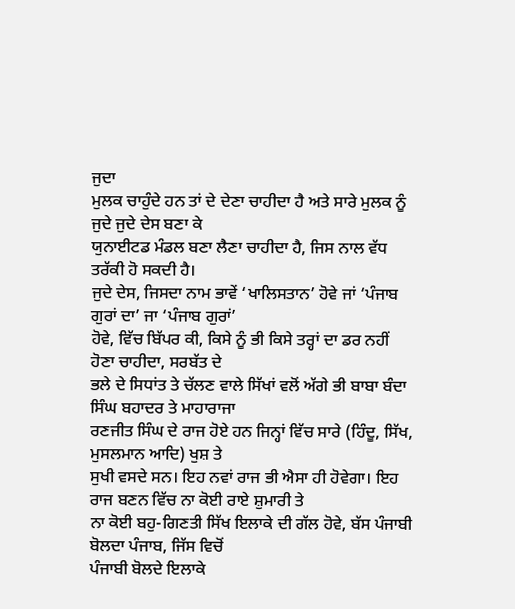ਜੁਦਾ
ਮੁਲਕ ਚਾਹੁੰਦੇ ਹਨ ਤਾਂ ਦੇ ਦੇਣਾ ਚਾਹੀਦਾ ਹੈ ਅਤੇ ਸਾਰੇ ਮੁਲਕ ਨੂੰ ਜੁਦੇ ਜੁਦੇ ਦੇਸ ਬਣਾ ਕੇ
ਯੁਨਾਈਟਡ ਮੰਡਲ ਬਣਾ ਲੈਣਾ ਚਾਹੀਦਾ ਹੈ, ਜਿਸ ਨਾਲ ਵੱਧ ਤਰੱਕੀ ਹੋ ਸਕਦੀ ਹੈ।
ਜੁਦੇ ਦੇਸ, ਜਿਸਦਾ ਨਾਮ ਭਾਵੇਂ ‘ਖਾਲਿਸਤਾਨ’ ਹੋਵੇ ਜਾਂ ‘ਪੰਜਾਬ ਗੁਰਾਂ ਦਾ’ ਜਾ ‘ਪੰਜਾਬ ਗੁਰਾਂ’
ਹੋਵੇ, ਵਿੱਚ ਬਿੱਪਰ ਕੀ, ਕਿਸੇ ਨੂੰ ਭੀ ਕਿਸੇ ਤਰ੍ਹਾਂ ਦਾ ਡਰ ਨਹੀਂ ਹੋਣਾ ਚਾਹੀਦਾ, ਸਰਬੱਤ ਦੇ
ਭਲੇ ਦੇ ਸਿਧਾਂਤ ਤੇ ਚੱਲਣ ਵਾਲੇ ਸਿੱਖਾਂ ਵਲੋਂ ਅੱਗੇ ਭੀ ਬਾਬਾ ਬੰਦਾ ਸਿੰਘ ਬਹਾਦਰ ਤੇ ਮਾਹਾਰਾਜਾ
ਰਣਜੀਤ ਸਿੰਘ ਦੇ ਰਾਜ ਹੋਏ ਹਨ ਜਿਨ੍ਹਾਂ ਵਿੱਚ ਸਾਰੇ (ਹਿੰਦੂ, ਸਿੱਖ, ਮੁਸਲਮਾਨ ਆਦਿ) ਖੁਸ਼ ਤੇ
ਸੁਖੀ ਵਸਦੇ ਸਨ। ਇਹ ਨਵਾਂ ਰਾਜ ਭੀ ਐਸਾ ਹੀ ਹੋਵੇਗਾ। ਇਹ ਰਾਜ ਬਣਨ ਵਿੱਚ ਨਾ ਕੋਈ ਰਾਏ ਸ਼ੁਮਾਰੀ ਤੇ
ਨਾ ਕੋਈ ਬਹੁ-ਗਿਣਤੀ ਸਿੱਖ ਇਲਾਕੇ ਦੀ ਗੱਲ ਹੋਵੇ, ਬੱਸ ਪੰਜਾਬੀ ਬੋਲਦਾ ਪੰਜਾਬ, ਜਿੱਸ ਵਿਚੋਂ
ਪੰਜਾਬੀ ਬੋਲਦੇ ਇਲਾਕੇ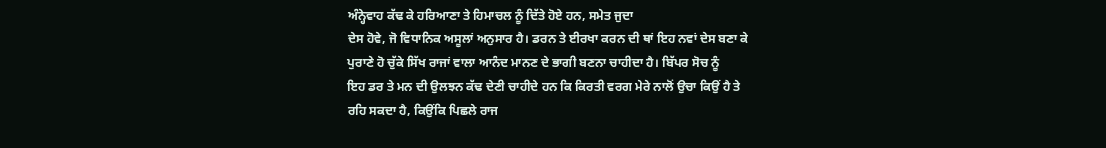ਅੰਨ੍ਹੇਵਾਹ ਕੱਢ ਕੇ ਹਰਿਆਣਾ ਤੇ ਹਿਮਾਚਲ ਨੂੰ ਦਿੱਤੇ ਹੋਏ ਹਨ, ਸਮੇਤ ਜੁਦਾ
ਦੇਸ ਹੋਵੇ, ਜੋ ਵਿਧਾਨਿਕ ਅਸੂਲਾਂ ਅਨੁਸਾਰ ਹੈ। ਡਰਨ ਤੇ ਈਰਖਾ ਕਰਨ ਦੀ ਥਾਂ ਇਹ ਨਵਾਂ ਦੇਸ ਬਣਾ ਕੇ
ਪੁਰਾਣੇ ਹੋ ਚੁੱਕੇ ਸਿੱਖ ਰਾਜਾਂ ਵਾਲਾ ਆਨੰਦ ਮਾਨਣ ਦੇ ਭਾਗੀ ਬਣਨਾ ਚਾਹੀਦਾ ਹੈ। ਬਿੱਪਰ ਸੋਚ ਨੂੰ
ਇਹ ਡਰ ਤੇ ਮਨ ਦੀ ਉਲਝਨ ਕੱਢ ਦੇਣੀ ਚਾਹੀਦੇ ਹਨ ਕਿ ਕਿਰਤੀ ਵਰਗ ਮੇਰੇ ਨਾਲੋਂ ਉਚਾ ਕਿਉਂ ਹੈ ਤੇ
ਰਹਿ ਸਕਦਾ ਹੈ, ਕਿਉਂਕਿ ਪਿਛਲੇ ਰਾਜ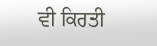ਵੀ ਕਿਰਤੀ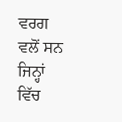ਵਰਗ ਵਲੋਂ ਸਨ ਜਿਨ੍ਹਾਂ ਵਿੱਚ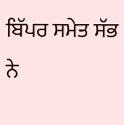ਬਿੱਪਰ ਸਮੇਤ ਸੱਭ
ਨੇ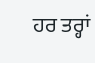ਹਰ ਤਰ੍ਹਾਂ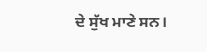ਦੇ ਸੁੱਖ ਮਾਣੇ ਸਨ।